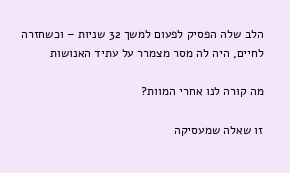הלב שלה הפסיק לפעום למשך 32 שניות – וכשחזרה לחיים, היה לה מסר מצמרר על עתיד האנושות

מה קורה לנו אחרי המוות?

זו שאלה שמעסיקה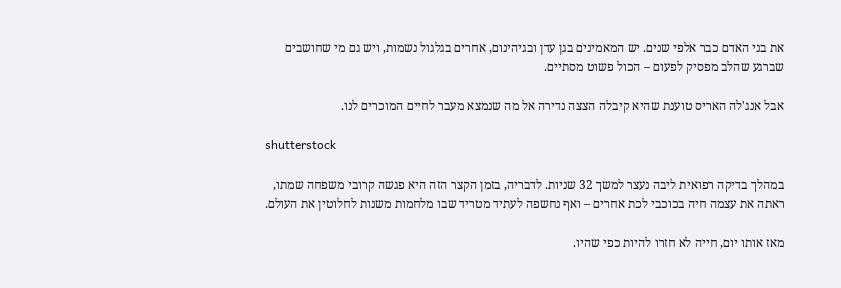את בני האדם כבר אלפי שנים. יש המאמינים בגן עדן ובגיהינום, אחרים בגלגול נשמות, ויש גם מי שחושבים שברגע שהלב מפסיק לפעום – הכול פשוט מסתיים.

אבל אנג'לה האריס טוענת שהיא קיבלה הצצה נדירה אל מה שנמצא מעבר לחיים המוכרים לנו.

shutterstock

במהלך בדיקה רפואית ליבה נעצר למשך 32 שניות. לדבריה, בזמן הקצר הזה היא פגשה קרובי משפחה שמתו, ראתה את עצמה חיה בכוכבי לכת אחרים – ואף נחשפה לעתיד מטריד שבו מלחמות משנות לחלוטין את העולם.

מאז אותו יום, חייה לא חזרו להיות כפי שהיו.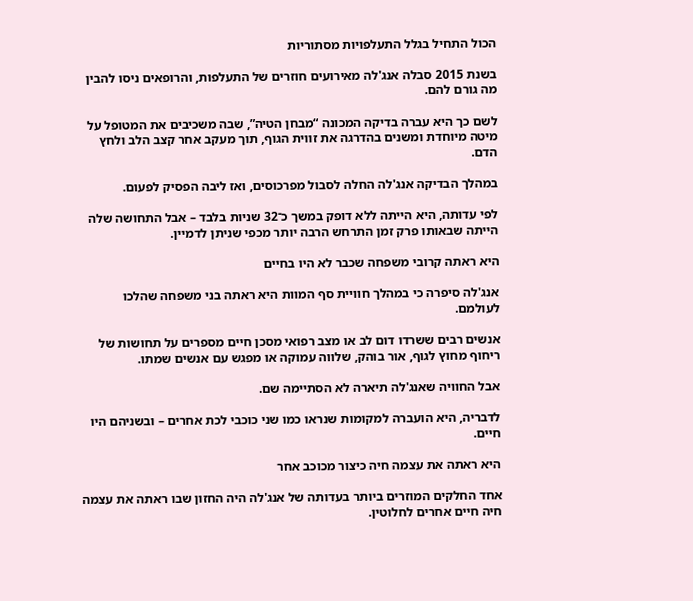הכול התחיל בגלל התעלפויות מסתוריות

בשנת 2015 סבלה אנג'לה מאירועים חוזרים של התעלפות, והרופאים ניסו להבין מה גורם להם.

לשם כך היא עברה בדיקה המכונה “מבחן הטיה”, שבה משכיבים את המטופל על מיטה מיוחדת ומשנים בהדרגה את זווית הגוף, תוך מעקב אחר קצב הלב ולחץ הדם.

במהלך הבדיקה אנג'לה החלה לסבול מפרכוסים, ואז ליבה הפסיק לפעום.

לפי עדותה, היא הייתה ללא דופק במשך כ־32 שניות בלבד – אבל התחושה שלה הייתה שבאותו פרק זמן התרחש הרבה יותר מכפי שניתן לדמיין.

היא ראתה קרובי משפחה שכבר לא היו בחיים

אנג'לה סיפרה כי במהלך חוויית סף המוות היא ראתה בני משפחה שהלכו לעולמם.

אנשים רבים ששרדו דום לב או מצב רפואי מסכן חיים מספרים על תחושות של ריחוף מחוץ לגוף, אור בוהק, שלווה עמוקה או מפגש עם אנשים שמתו.

אבל החוויה שאנג'לה תיארה לא הסתיימה שם.

לדבריה, היא הועברה למקומות שנראו כמו שני כוכבי לכת אחרים – ובשניהם היו חיים.

היא ראתה את עצמה חיה כיצור מכוכב אחר

אחד החלקים המוזרים ביותר בעדותה של אנג'לה היה החזון שבו ראתה את עצמה חיה חיים אחרים לחלוטין.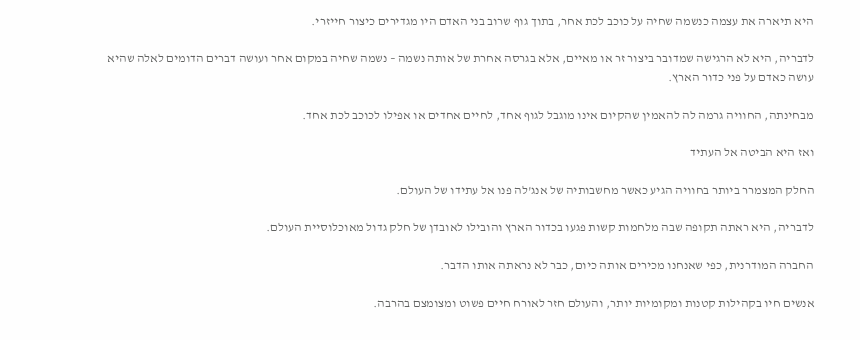היא תיארה את עצמה כנשמה שחיה על כוכב לכת אחר, בתוך גוף שרוב בני האדם היו מגדירים כיצור חייזרי.

לדבריה, היא לא הרגישה שמדובר ביצור זר או מאיים, אלא בגרסה אחרת של אותה נשמה – נשמה שחיה במקום אחר ועושה דברים הדומים לאלה שהיא עושה כאדם על פני כדור הארץ.

מבחינתה, החוויה גרמה לה להאמין שהקיום אינו מוגבל לגוף אחד, לחיים אחדים או אפילו לכוכב לכת אחד.

ואז היא הביטה אל העתיד

החלק המצמרר ביותר בחוויה הגיע כאשר מחשבותיה של אנג'לה פנו אל עתידו של העולם.

לדבריה, היא ראתה תקופה שבה מלחמות קשות פגעו בכדור הארץ והובילו לאובדן של חלק גדול מאוכלוסיית העולם.

החברה המודרנית, כפי שאנחנו מכירים אותה כיום, כבר לא נראתה אותו הדבר.

אנשים חיו בקהילות קטנות ומקומיות יותר, והעולם חזר לאורח חיים פשוט ומצומצם בהרבה.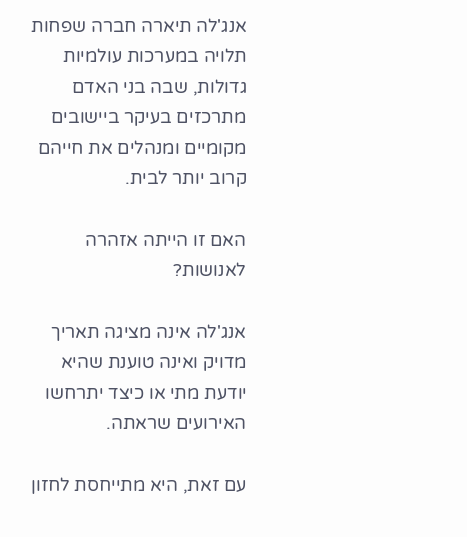אנג'לה תיארה חברה שפחות תלויה במערכות עולמיות גדולות, שבה בני האדם מתרכזים בעיקר ביישובים מקומיים ומנהלים את חייהם קרוב יותר לבית.

האם זו הייתה אזהרה לאנושות?

אנג'לה אינה מציגה תאריך מדויק ואינה טוענת שהיא יודעת מתי או כיצד יתרחשו האירועים שראתה.

עם זאת, היא מתייחסת לחזון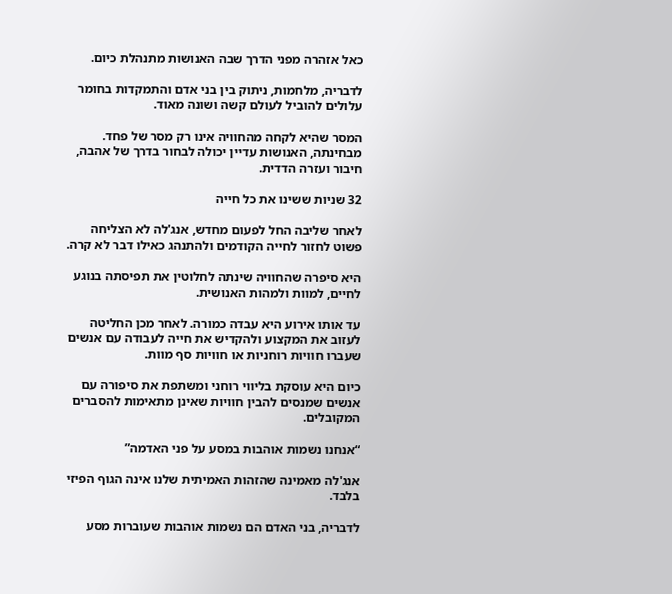כאל אזהרה מפני הדרך שבה האנושות מתנהלת כיום.

לדבריה, מלחמות, ניתוק בין בני אדם והתמקדות בחומר עלולים להוביל לעולם קשה ושונה מאוד.

המסר שהיא לקחה מהחוויה אינו רק מסר של פחד. מבחינתה, האנושות עדיין יכולה לבחור בדרך של אהבה, חיבור ועזרה הדדית.

32 שניות ששינו את כל חייה

לאחר שליבה החל לפעום מחדש, אנג'לה לא הצליחה פשוט לחזור לחייה הקודמים ולהתנהג כאילו דבר לא קרה.

היא סיפרה שהחוויה שינתה לחלוטין את תפיסתה בנוגע לחיים, למוות ולמהות האנושית.

עד אותו אירוע היא עבדה כמורה. לאחר מכן החליטה לעזוב את המקצוע ולהקדיש את חייה לעבודה עם אנשים שעברו חוויות רוחניות או חוויות סף מוות.

כיום היא עוסקת בליווי רוחני ומשתפת את סיפורה עם אנשים שמנסים להבין חוויות שאינן מתאימות להסברים המקובלים.

“אנחנו נשמות אוהבות במסע על פני האדמה”

אנג'לה מאמינה שהזהות האמיתית שלנו אינה הגוף הפיזי בלבד.

לדבריה, בני האדם הם נשמות אוהבות שעוברות מסע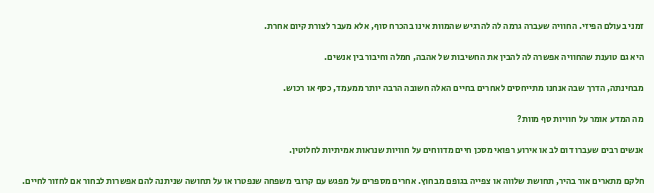זמני בעולם הפיזי. החוויה שעברה גרמה לה להרגיש שהמוות אינו בהכרח סוף, אלא מעבר לצורת קיום אחרת.

היא גם טוענת שהחוויה אפשרה לה להבין את החשיבות של אהבה, חמלה וחיבור בין אנשים.

מבחינתה, הדרך שבה אנחנו מתייחסים לאחרים בחיים האלה חשובה הרבה יותר ממעמד, כסף או רכוש.

מה המדע אומר על חוויות סף מוות?

אנשים רבים שעברו דום לב או אירוע רפואי מסכן חיים מדווחים על חוויות שנראות אמיתיות לחלוטין.

חלקם מתארים אור בהיר, תחושת שלווה או צפייה בגופם מבחוץ. אחרים מספרים על מפגש עם קרובי משפחה שנפטרו או על תחושה שניתנה להם אפשרות לבחור אם לחזור לחיים.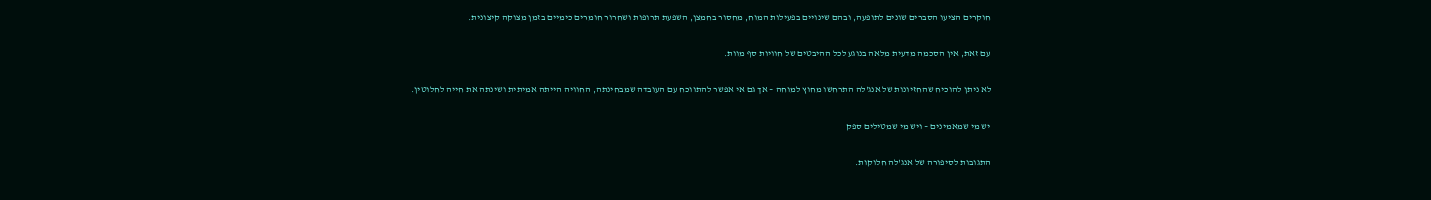חוקרים הציעו הסברים שונים לתופעה, ובהם שינויים בפעילות המוח, מחסור בחמצן, השפעת תרופות ושחרור חומרים כימיים בזמן מצוקה קיצונית.

עם זאת, אין הסכמה מדעית מלאה בנוגע לכל ההיבטים של חוויות סף מוות.

לא ניתן להוכיח שהחזיונות של אנג'לה התרחשו מחוץ למוחה – אך גם אי אפשר להתווכח עם העובדה שמבחינתה, החוויה הייתה אמיתית ושינתה את חייה לחלוטין.

יש מי שמאמינים – ויש מי שמטילים ספק

התגובות לסיפורה של אנג'לה חלוקות.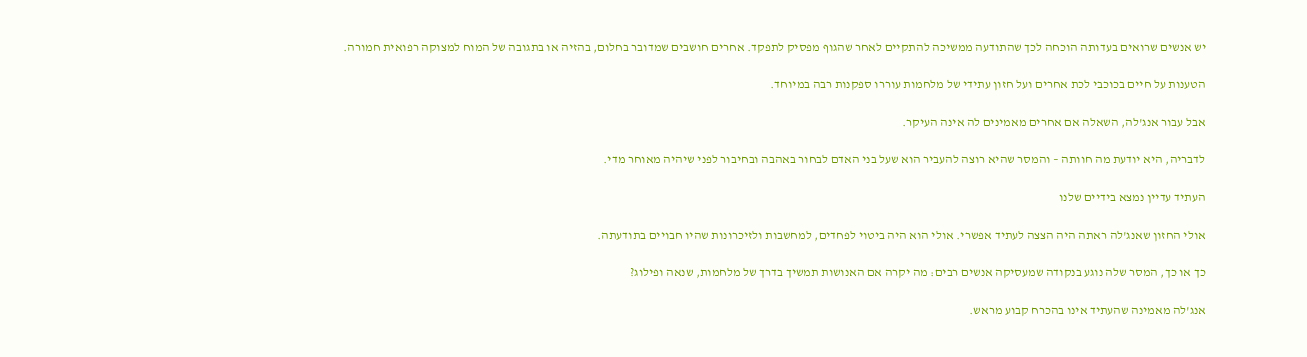יש אנשים שרואים בעדותה הוכחה לכך שהתודעה ממשיכה להתקיים לאחר שהגוף מפסיק לתפקד. אחרים חושבים שמדובר בחלום, בהזיה או בתגובה של המוח למצוקה רפואית חמורה.

הטענות על חיים בכוכבי לכת אחרים ועל חזון עתידי של מלחמות עוררו ספקנות רבה במיוחד.

אבל עבור אנג'לה, השאלה אם אחרים מאמינים לה אינה העיקר.

לדבריה, היא יודעת מה חוותה – והמסר שהיא רוצה להעביר הוא שעל בני האדם לבחור באהבה ובחיבור לפני שיהיה מאוחר מדי.

העתיד עדיין נמצא בידיים שלנו

אולי החזון שאנג'לה ראתה היה הצצה לעתיד אפשרי. אולי הוא היה ביטוי לפחדים, למחשבות ולזיכרונות שהיו חבויים בתודעתה.

כך או כך, המסר שלה נוגע בנקודה שמעסיקה אנשים רבים: מה יקרה אם האנושות תמשיך בדרך של מלחמות, שנאה ופילוג?

אנג'לה מאמינה שהעתיד אינו בהכרח קבוע מראש.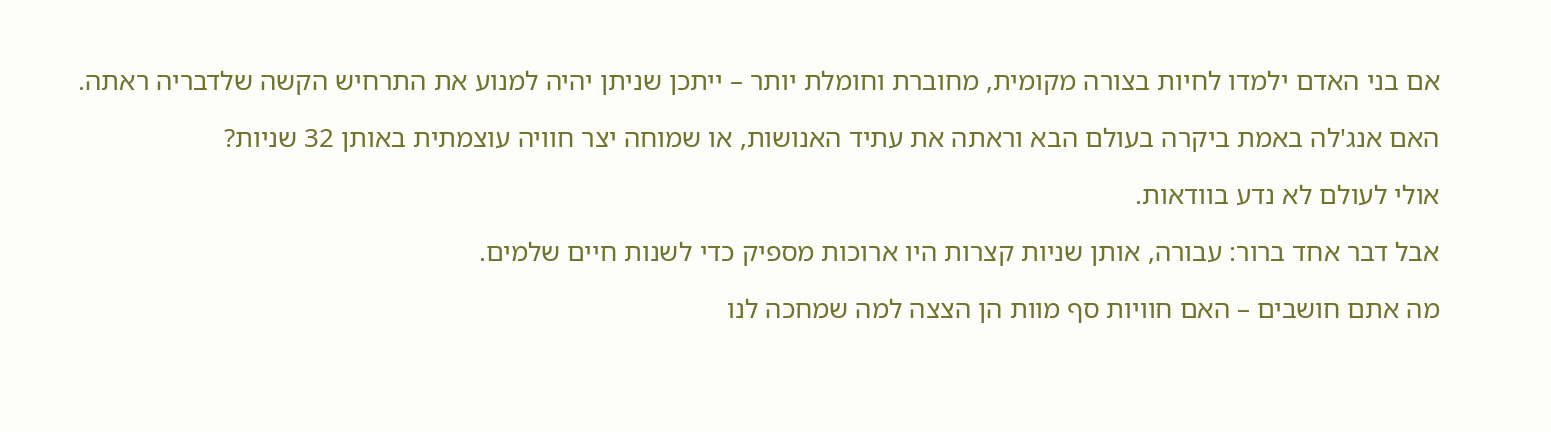אם בני האדם ילמדו לחיות בצורה מקומית, מחוברת וחומלת יותר – ייתכן שניתן יהיה למנוע את התרחיש הקשה שלדבריה ראתה.

האם אנג'לה באמת ביקרה בעולם הבא וראתה את עתיד האנושות, או שמוחה יצר חוויה עוצמתית באותן 32 שניות?

אולי לעולם לא נדע בוודאות.

אבל דבר אחד ברור: עבורה, אותן שניות קצרות היו ארוכות מספיק כדי לשנות חיים שלמים.

מה אתם חושבים – האם חוויות סף מוות הן הצצה למה שמחכה לנו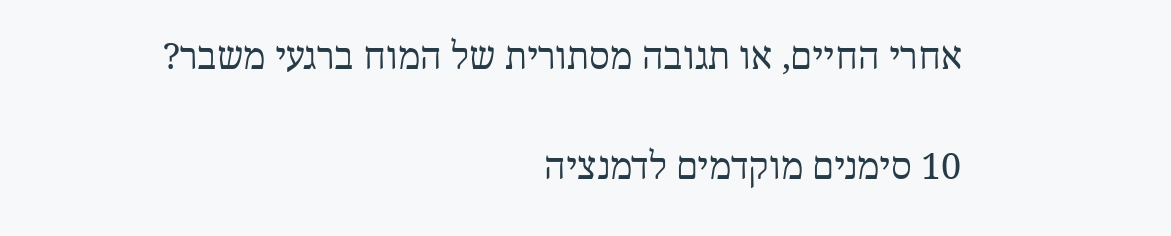אחרי החיים, או תגובה מסתורית של המוח ברגעי משבר?

10 סימנים מוקדמים לדמנציה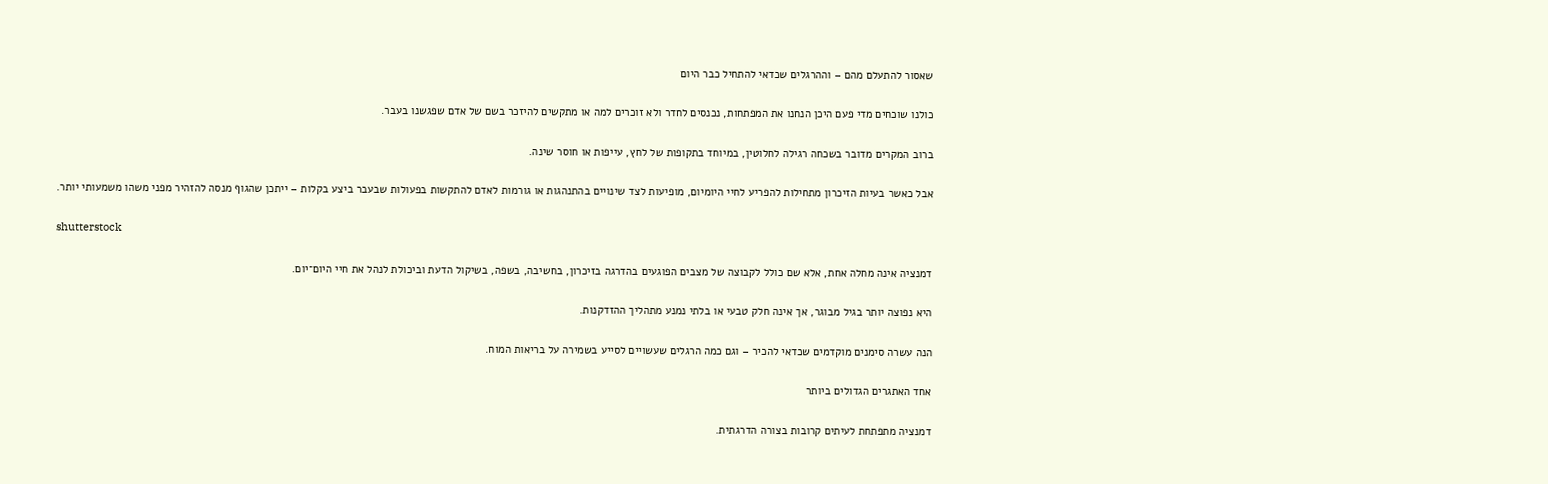שאסור להתעלם מהם – וההרגלים שכדאי להתחיל כבר היום

כולנו שוכחים מדי פעם היכן הנחנו את המפתחות, נכנסים לחדר ולא זוכרים למה או מתקשים להיזכר בשם של אדם שפגשנו בעבר.

ברוב המקרים מדובר בשכחה רגילה לחלוטין, במיוחד בתקופות של לחץ, עייפות או חוסר שינה.

אבל כאשר בעיות הזיכרון מתחילות להפריע לחיי היומיום, מופיעות לצד שינויים בהתנהגות או גורמות לאדם להתקשות בפעולות שבעבר ביצע בקלות – ייתכן שהגוף מנסה להזהיר מפני משהו משמעותי יותר.

shutterstock

דמנציה אינה מחלה אחת, אלא שם כולל לקבוצה של מצבים הפוגעים בהדרגה בזיכרון, בחשיבה, בשפה, בשיקול הדעת וביכולת לנהל את חיי היום־יום.

היא נפוצה יותר בגיל מבוגר, אך אינה חלק טבעי או בלתי נמנע מתהליך ההזדקנות.

הנה עשרה סימנים מוקדמים שכדאי להכיר – וגם כמה הרגלים שעשויים לסייע בשמירה על בריאות המוח.

אחד האתגרים הגדולים ביותר

דמנציה מתפתחת לעיתים קרובות בצורה הדרגתית.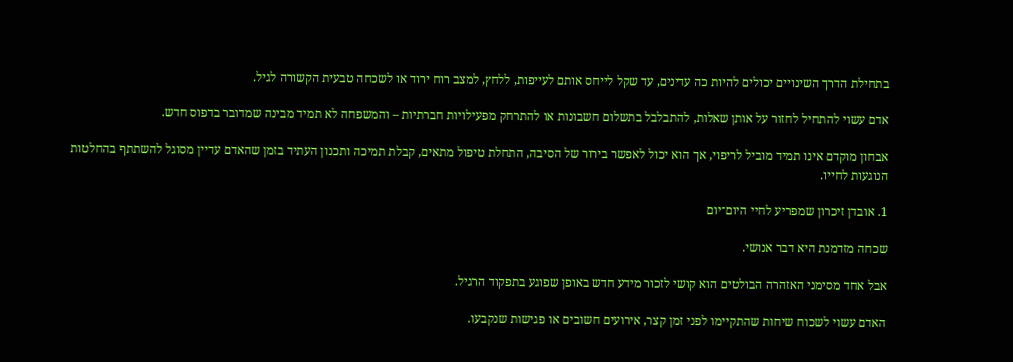בתחילת הדרך השינויים יכולים להיות כה עדינים, עד שקל לייחס אותם לעייפות, ללחץ, למצב רוח ירוד או לשכחה טבעית הקשורה לגיל.

אדם עשוי להתחיל לחזור על אותן שאלות, להתבלבל בתשלום חשבונות או להתרחק מפעילויות חברתיות – והמשפחה לא תמיד מבינה שמדובר בדפוס חדש.

אבחון מוקדם אינו תמיד מוביל לריפוי, אך הוא יכול לאפשר בירור של הסיבה, התחלת טיפול מתאים, קבלת תמיכה ותכנון העתיד בזמן שהאדם עדיין מסוגל להשתתף בהחלטות הנוגעות לחייו.

1. אובדן זיכרון שמפריע לחיי היום־יום

שכחה מזדמנת היא דבר אנושי.

אבל אחד מסימני האזהרה הבולטים הוא קושי לזכור מידע חדש באופן שפוגע בתפקוד הרגיל.

האדם עשוי לשכוח שיחות שהתקיימו לפני זמן קצר, אירועים חשובים או פגישות שנקבעו.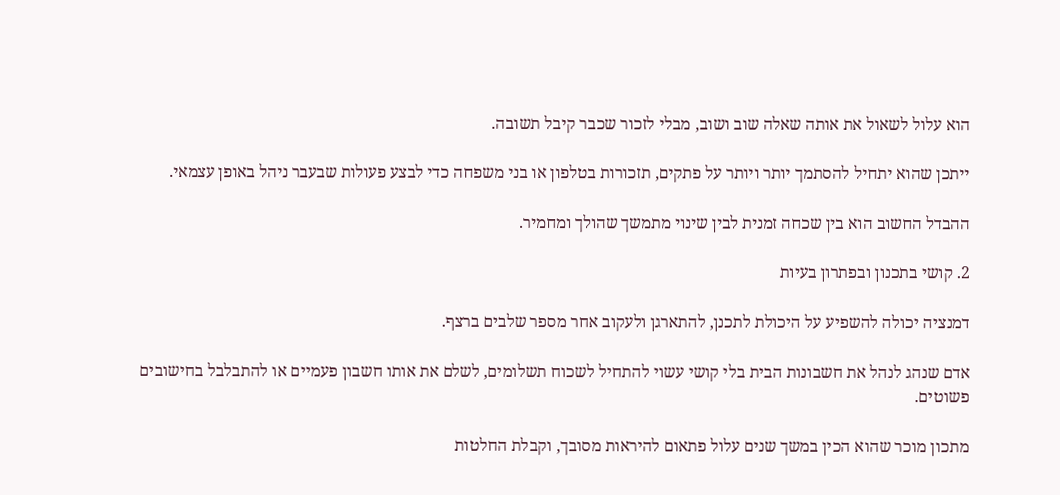הוא עלול לשאול את אותה שאלה שוב ושוב, מבלי לזכור שכבר קיבל תשובה.

ייתכן שהוא יתחיל להסתמך יותר ויותר על פתקים, תזכורות בטלפון או בני משפחה כדי לבצע פעולות שבעבר ניהל באופן עצמאי.

ההבדל החשוב הוא בין שכחה זמנית לבין שינוי מתמשך שהולך ומחמיר.

2. קושי בתכנון ובפתרון בעיות

דמנציה יכולה להשפיע על היכולת לתכנן, להתארגן ולעקוב אחר מספר שלבים ברצף.

אדם שנהג לנהל את חשבונות הבית בלי קושי עשוי להתחיל לשכוח תשלומים, לשלם את אותו חשבון פעמיים או להתבלבל בחישובים פשוטים.

מתכון מוכר שהוא הכין במשך שנים עלול פתאום להיראות מסובך, וקבלת החלטות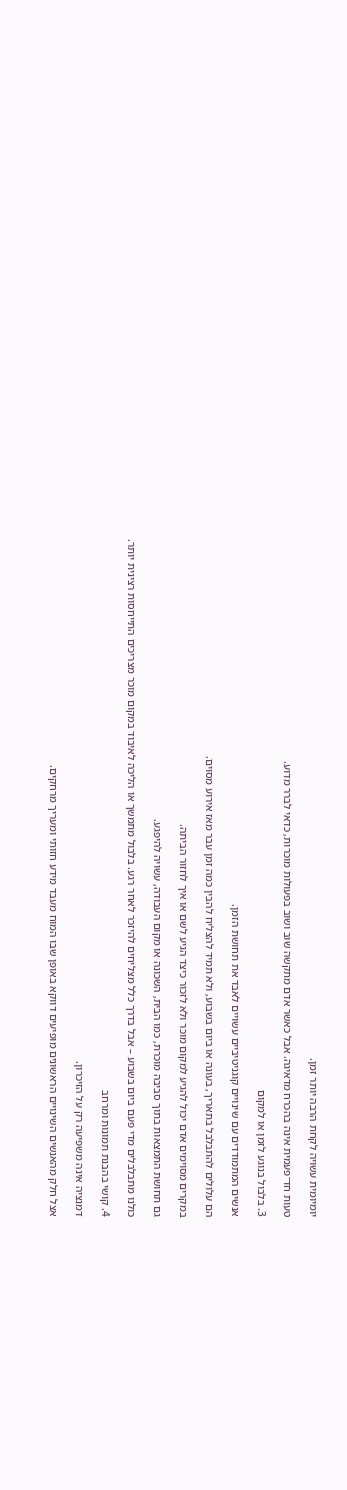יומיומית עשויה לקחת הרבה יותר זמן.

טעות חד־פעמית אינה בהכרח מדאיגה. אבל כאשר אדם מתקשה שוב ושוב בפעולות מוכרות, כדאי לברר מדוע.

3. בלבול בנוגע לזמן או למקום

אנשים המתמודדים עם שינויים קוגניטיביים עשויים לאבד את תחושת הזמן.

הם עלולים להתבלבל בתאריך, בעונה או ביום בשבוע, ולא תמיד להצליח להבין כמה זמן עבר מאז אירוע מסוים.

במקרים מסוימים אדם יכול להגיע למקום מוכר ולא לזכור כיצד הגיע לשם או איך לחזור הביתה.

גם תחושת התמצאות בתוך סביבה מוכרת, כמו הבית, השכונה או מקום העבודה, עשויה להיפגע.

כולנו מתבלבלים מדי פעם ביום בשבוע – אבל בדרך כלל מצליחים להיזכר לאחר רגע. בלבול מתמשך או הליכה לאיבוד במקום מוכר מצריכים התייחסות רצינית יותר.

4. קושי בהבנת תמונות ומרחב

דמנציה אינה משפיעה רק על הזיכרון.

אצל חלק מהאנשים השינויים הראשונים מופיעים דווקא באופן שבו המוח מעבד מידע חזותי ומעריך מרחקים.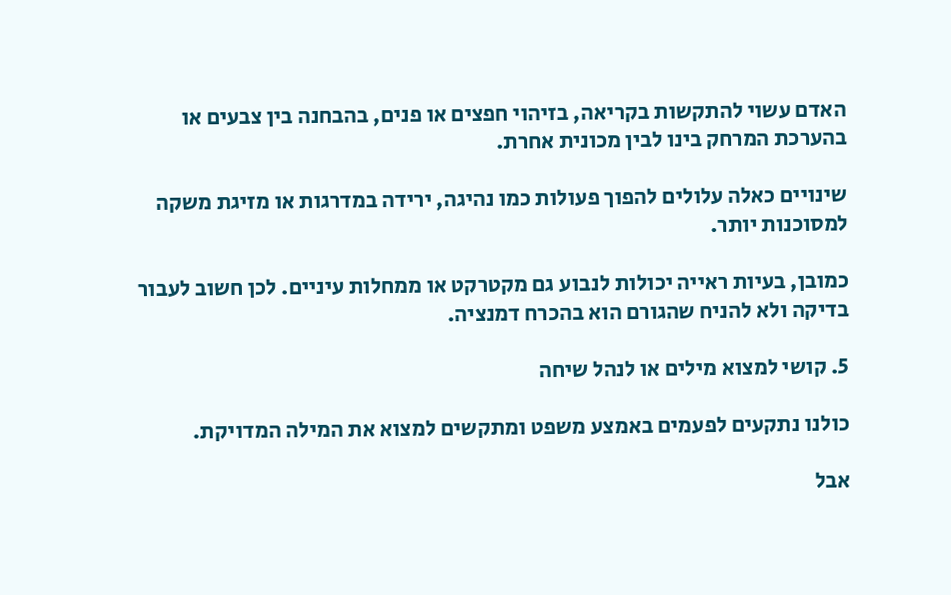האדם עשוי להתקשות בקריאה, בזיהוי חפצים או פנים, בהבחנה בין צבעים או בהערכת המרחק בינו לבין מכונית אחרת.

שינויים כאלה עלולים להפוך פעולות כמו נהיגה, ירידה במדרגות או מזיגת משקה למסוכנות יותר.

כמובן, בעיות ראייה יכולות לנבוע גם מקטרקט או ממחלות עיניים. לכן חשוב לעבור בדיקה ולא להניח שהגורם הוא בהכרח דמנציה.

5. קושי למצוא מילים או לנהל שיחה

כולנו נתקעים לפעמים באמצע משפט ומתקשים למצוא את המילה המדויקת.

אבל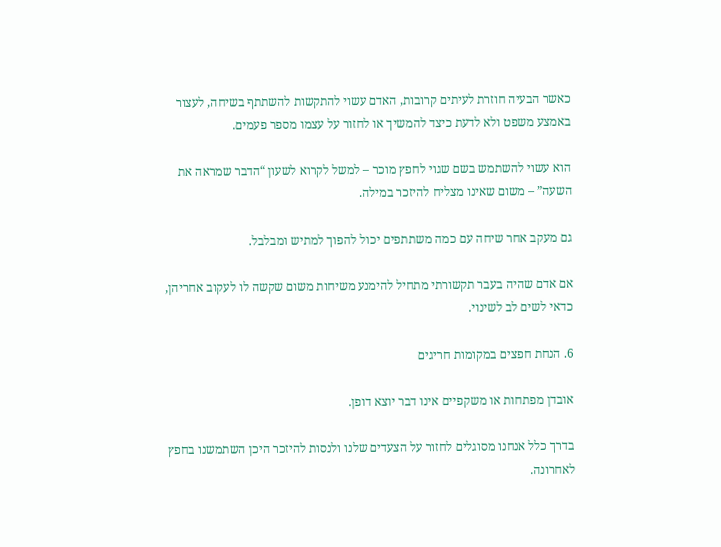כאשר הבעיה חוזרת לעיתים קרובות, האדם עשוי להתקשות להשתתף בשיחה, לעצור באמצע משפט ולא לדעת כיצד להמשיך או לחזור על עצמו מספר פעמים.

הוא עשוי להשתמש בשם שגוי לחפץ מוכר – למשל לקרוא לשעון “הדבר שמראה את השעה” – משום שאינו מצליח להיזכר במילה.

גם מעקב אחר שיחה עם כמה משתתפים יכול להפוך למתיש ומבלבל.

אם אדם שהיה בעבר תקשורתי מתחיל להימנע משיחות משום שקשה לו לעקוב אחריהן, כדאי לשים לב לשינוי.

6. הנחת חפצים במקומות חריגים

אובדן מפתחות או משקפיים אינו דבר יוצא דופן.

בדרך כלל אנחנו מסוגלים לחזור על הצעדים שלנו ולנסות להיזכר היכן השתמשנו בחפץ לאחרונה.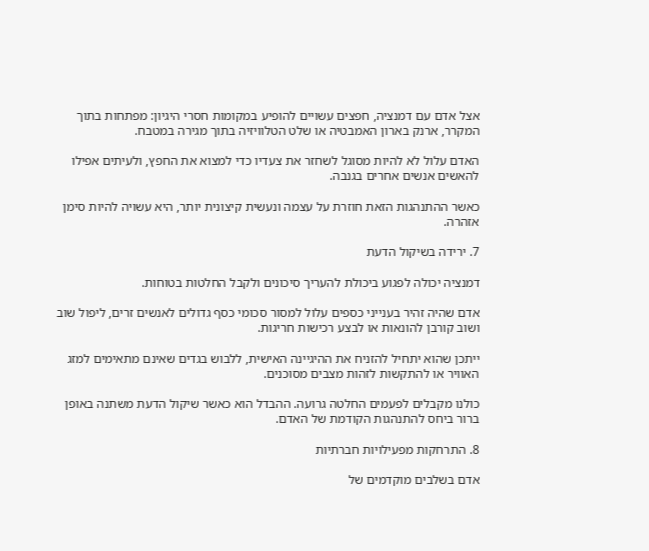אצל אדם עם דמנציה, חפצים עשויים להופיע במקומות חסרי היגיון: מפתחות בתוך המקרר, ארנק בארון האמבטיה או שלט הטלוויזיה בתוך מגירה במטבח.

האדם עלול לא להיות מסוגל לשחזר את צעדיו כדי למצוא את החפץ, ולעיתים אפילו להאשים אנשים אחרים בגנבה.

כאשר ההתנהגות הזאת חוזרת על עצמה ונעשית קיצונית יותר, היא עשויה להיות סימן אזהרה.

7. ירידה בשיקול הדעת

דמנציה יכולה לפגוע ביכולת להעריך סיכונים ולקבל החלטות בטוחות.

אדם שהיה זהיר בענייני כספים עלול למסור סכומי כסף גדולים לאנשים זרים, ליפול שוב ושוב קורבן להונאות או לבצע רכישות חריגות.

ייתכן שהוא יתחיל להזניח את ההיגיינה האישית, ללבוש בגדים שאינם מתאימים למזג האוויר או להתקשות לזהות מצבים מסוכנים.

כולנו מקבלים לפעמים החלטה גרועה. ההבדל הוא כאשר שיקול הדעת משתנה באופן ברור ביחס להתנהגות הקודמת של האדם.

8. התרחקות מפעילויות חברתיות

אדם בשלבים מוקדמים של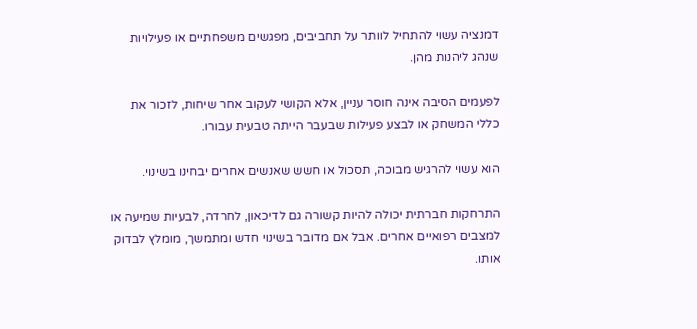דמנציה עשוי להתחיל לוותר על תחביבים, מפגשים משפחתיים או פעילויות שנהג ליהנות מהן.

לפעמים הסיבה אינה חוסר עניין, אלא הקושי לעקוב אחר שיחות, לזכור את כללי המשחק או לבצע פעילות שבעבר הייתה טבעית עבורו.

הוא עשוי להרגיש מבוכה, תסכול או חשש שאנשים אחרים יבחינו בשינוי.

התרחקות חברתית יכולה להיות קשורה גם לדיכאון, לחרדה, לבעיות שמיעה או למצבים רפואיים אחרים. אבל אם מדובר בשינוי חדש ומתמשך, מומלץ לבדוק אותו.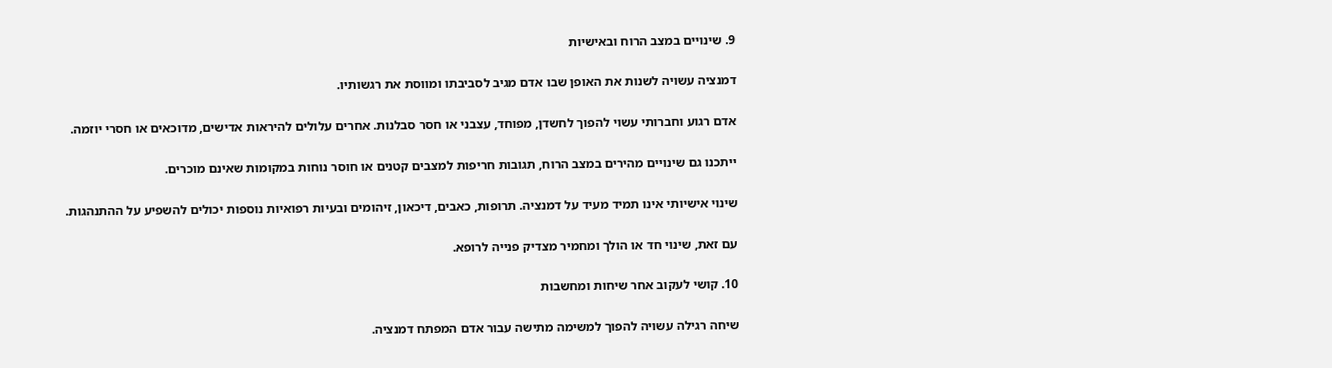9. שינויים במצב הרוח ובאישיות

דמנציה עשויה לשנות את האופן שבו אדם מגיב לסביבתו ומווסת את רגשותיו.

אדם רגוע וחברותי עשוי להפוך לחשדן, מפוחד, עצבני או חסר סבלנות. אחרים עלולים להיראות אדישים, מדוכאים או חסרי יוזמה.

ייתכנו גם שינויים מהירים במצב הרוח, תגובות חריפות למצבים קטנים או חוסר נוחות במקומות שאינם מוכרים.

שינוי אישיותי אינו תמיד מעיד על דמנציה. תרופות, כאבים, דיכאון, זיהומים ובעיות רפואיות נוספות יכולים להשפיע על ההתנהגות.

עם זאת, שינוי חד או הולך ומחמיר מצדיק פנייה לרופא.

10. קושי לעקוב אחר שיחות ומחשבות

שיחה רגילה עשויה להפוך למשימה מתישה עבור אדם המפתח דמנציה.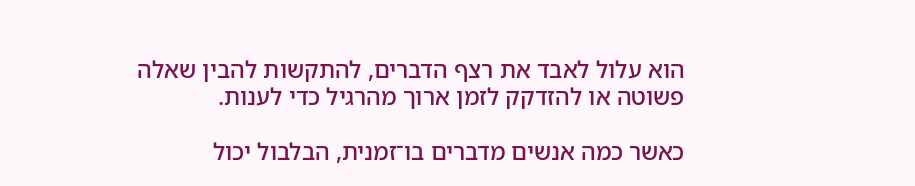הוא עלול לאבד את רצף הדברים, להתקשות להבין שאלה פשוטה או להזדקק לזמן ארוך מהרגיל כדי לענות.

כאשר כמה אנשים מדברים בו־זמנית, הבלבול יכול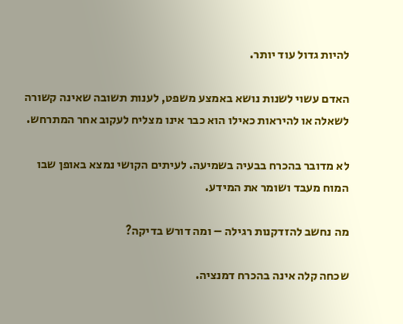להיות גדול עוד יותר.

האדם עשוי לשנות נושא באמצע משפט, לענות תשובה שאינה קשורה לשאלה או להיראות כאילו הוא כבר אינו מצליח לעקוב אחר המתרחש.

לא מדובר בהכרח בבעיה בשמיעה. לעיתים הקושי נמצא באופן שבו המוח מעבד ושומר את המידע.

מה נחשב להזדקנות רגילה – ומה דורש בדיקה?

שכחה קלה אינה בהכרח דמנציה.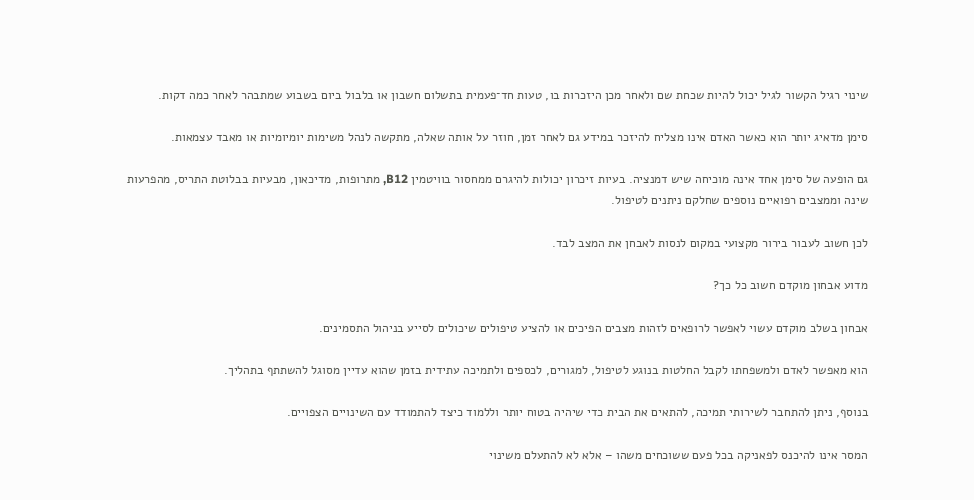שינוי רגיל הקשור לגיל יכול להיות שכחת שם ולאחר מכן היזכרות בו, טעות חד־פעמית בתשלום חשבון או בלבול ביום בשבוע שמתבהר לאחר כמה דקות.

סימן מדאיג יותר הוא כאשר האדם אינו מצליח להיזכר במידע גם לאחר זמן, חוזר על אותה שאלה, מתקשה לנהל משימות יומיומיות או מאבד עצמאות.

גם הופעה של סימן אחד אינה מוכיחה שיש דמנציה. בעיות זיכרון יכולות להיגרם ממחסור בוויטמין B12, מתרופות, מדיכאון, מבעיות בבלוטת התריס, מהפרעות שינה וממצבים רפואיים נוספים שחלקם ניתנים לטיפול.

לכן חשוב לעבור בירור מקצועי במקום לנסות לאבחן את המצב לבד.

מדוע אבחון מוקדם חשוב כל כך?

אבחון בשלב מוקדם עשוי לאפשר לרופאים לזהות מצבים הפיכים או להציע טיפולים שיכולים לסייע בניהול התסמינים.

הוא מאפשר לאדם ולמשפחתו לקבל החלטות בנוגע לטיפול, למגורים, לכספים ולתמיכה עתידית בזמן שהוא עדיין מסוגל להשתתף בתהליך.

בנוסף, ניתן להתחבר לשירותי תמיכה, להתאים את הבית כדי שיהיה בטוח יותר וללמוד כיצד להתמודד עם השינויים הצפויים.

המסר אינו להיכנס לפאניקה בכל פעם ששוכחים משהו – אלא לא להתעלם משינוי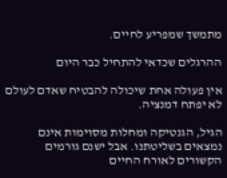מתמשך שמפריע לחיים.

ההרגלים שכדאי להתחיל כבר היום

אין פעולה אחת שיכולה להבטיח שאדם לעולם לא יפתח דמנציה.

הגיל, הגנטיקה ומחלות מסוימות אינם נמצאים בשליטתנו. אבל ישנם גורמים הקשורים לאורח החיים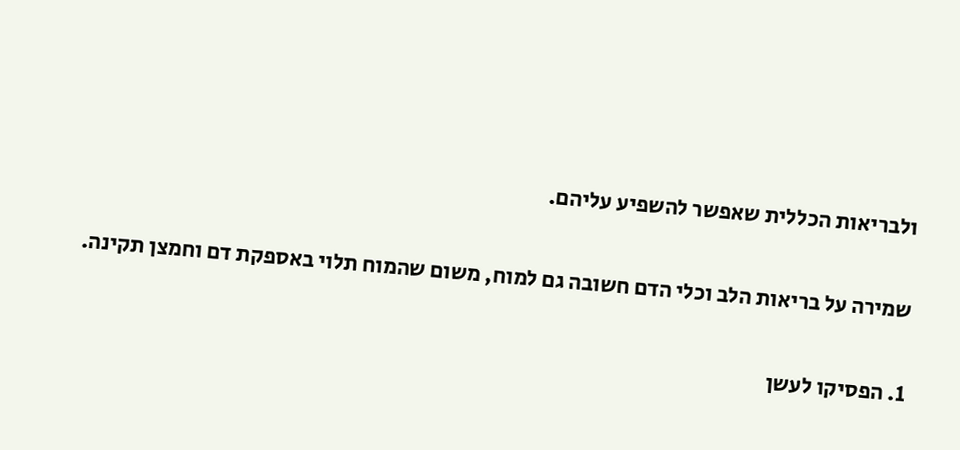ולבריאות הכללית שאפשר להשפיע עליהם.

שמירה על בריאות הלב וכלי הדם חשובה גם למוח, משום שהמוח תלוי באספקת דם וחמצן תקינה.

1. הפסיקו לעשן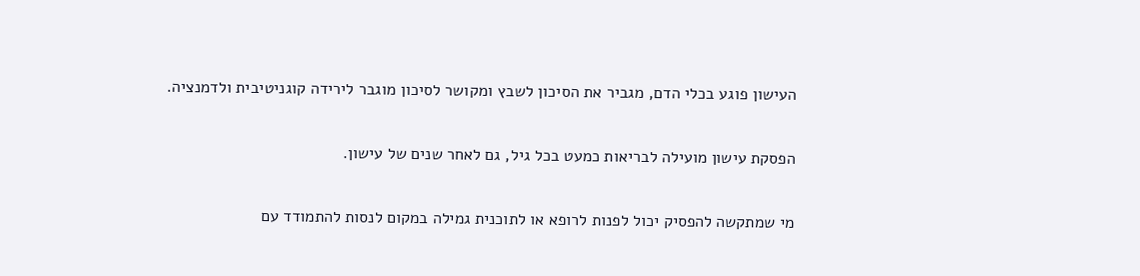העישון פוגע בכלי הדם, מגביר את הסיכון לשבץ ומקושר לסיכון מוגבר לירידה קוגניטיבית ולדמנציה.

הפסקת עישון מועילה לבריאות כמעט בכל גיל, גם לאחר שנים של עישון.

מי שמתקשה להפסיק יכול לפנות לרופא או לתוכנית גמילה במקום לנסות להתמודד עם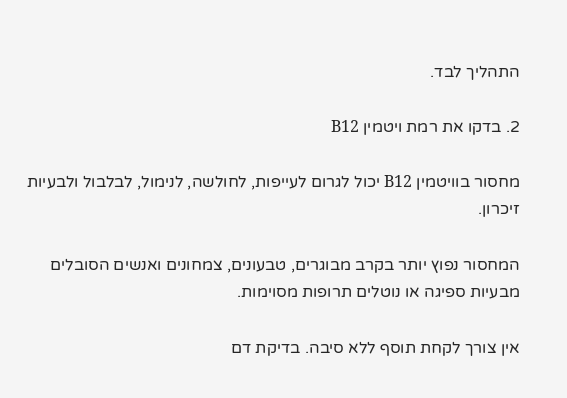התהליך לבד.

2. בדקו את רמת ויטמין B12

מחסור בוויטמין B12 יכול לגרום לעייפות, לחולשה, לנימול, לבלבול ולבעיות זיכרון.

המחסור נפוץ יותר בקרב מבוגרים, טבעונים, צמחונים ואנשים הסובלים מבעיות ספיגה או נוטלים תרופות מסוימות.

אין צורך לקחת תוסף ללא סיבה. בדיקת דם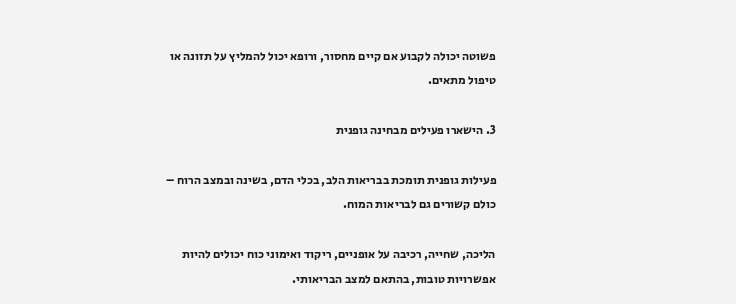פשוטה יכולה לקבוע אם קיים מחסור, ורופא יכול להמליץ על תזונה או טיפול מתאים.

3. הישארו פעילים מבחינה גופנית

פעילות גופנית תומכת בבריאות הלב, בכלי הדם, בשינה ובמצב הרוח – כולם קשורים גם לבריאות המוח.

הליכה, שחייה, רכיבה על אופניים, ריקוד ואימוני כוח יכולים להיות אפשרויות טובות, בהתאם למצב הבריאותי.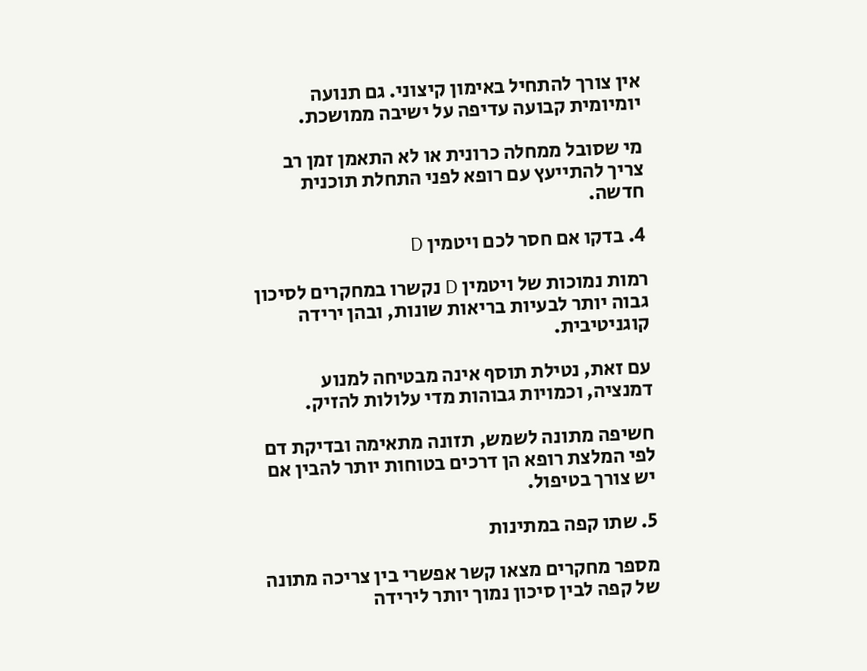אין צורך להתחיל באימון קיצוני. גם תנועה יומיומית קבועה עדיפה על ישיבה ממושכת.

מי שסובל ממחלה כרונית או לא התאמן זמן רב צריך להתייעץ עם רופא לפני התחלת תוכנית חדשה.

4. בדקו אם חסר לכם ויטמין D

רמות נמוכות של ויטמין D נקשרו במחקרים לסיכון גבוה יותר לבעיות בריאות שונות, ובהן ירידה קוגניטיבית.

עם זאת, נטילת תוסף אינה מבטיחה למנוע דמנציה, וכמויות גבוהות מדי עלולות להזיק.

חשיפה מתונה לשמש, תזונה מתאימה ובדיקת דם לפי המלצת רופא הן דרכים בטוחות יותר להבין אם יש צורך בטיפול.

5. שתו קפה במתינות

מספר מחקרים מצאו קשר אפשרי בין צריכה מתונה של קפה לבין סיכון נמוך יותר לירידה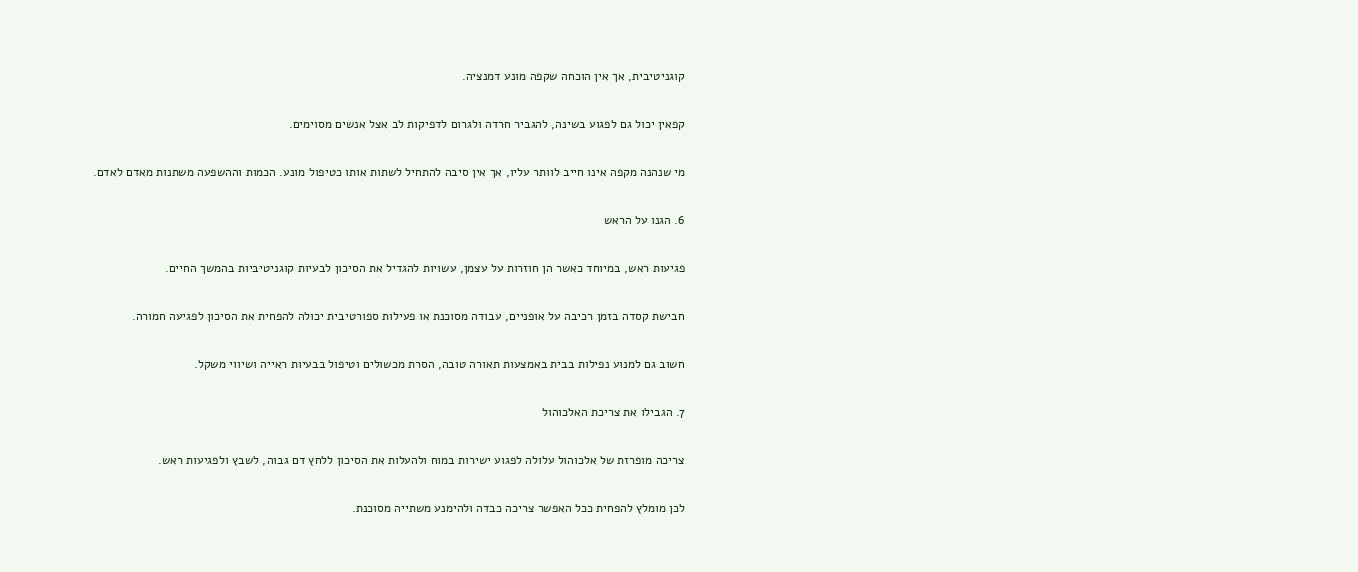קוגניטיבית, אך אין הוכחה שקפה מונע דמנציה.

קפאין יכול גם לפגוע בשינה, להגביר חרדה ולגרום לדפיקות לב אצל אנשים מסוימים.

מי שנהנה מקפה אינו חייב לוותר עליו, אך אין סיבה להתחיל לשתות אותו כטיפול מונע. הכמות וההשפעה משתנות מאדם לאדם.

6. הגנו על הראש

פגיעות ראש, במיוחד כאשר הן חוזרות על עצמן, עשויות להגדיל את הסיכון לבעיות קוגניטיביות בהמשך החיים.

חבישת קסדה בזמן רכיבה על אופניים, עבודה מסוכנת או פעילות ספורטיבית יכולה להפחית את הסיכון לפגיעה חמורה.

חשוב גם למנוע נפילות בבית באמצעות תאורה טובה, הסרת מכשולים וטיפול בבעיות ראייה ושיווי משקל.

7. הגבילו את צריכת האלכוהול

צריכה מופרזת של אלכוהול עלולה לפגוע ישירות במוח ולהעלות את הסיכון ללחץ דם גבוה, לשבץ ולפגיעות ראש.

לכן מומלץ להפחית ככל האפשר צריכה כבדה ולהימנע משתייה מסוכנת.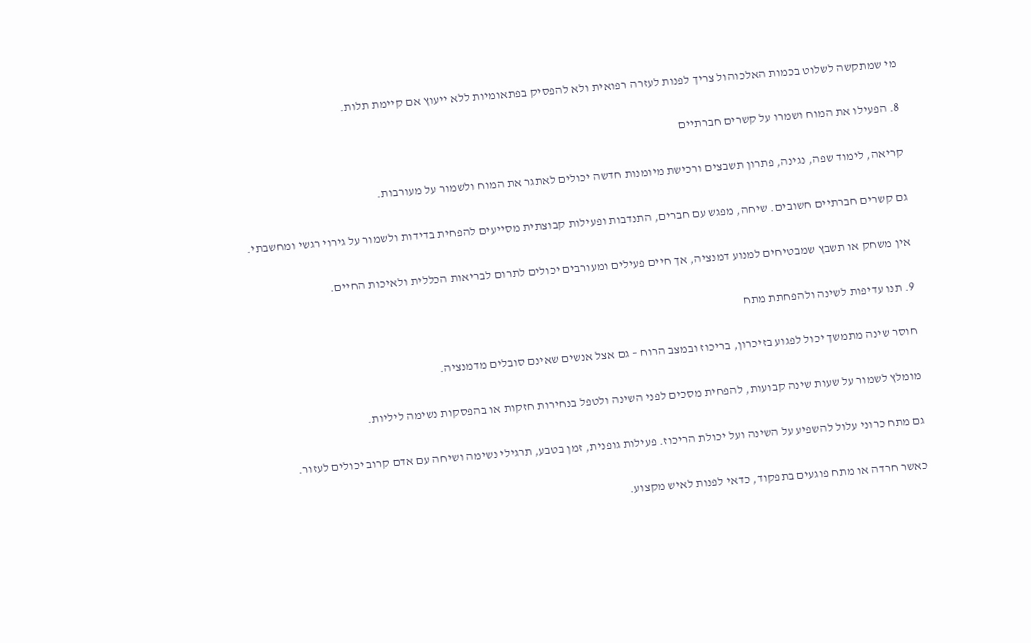מי שמתקשה לשלוט בכמות האלכוהול צריך לפנות לעזרה רפואית ולא להפסיק בפתאומיות ללא ייעוץ אם קיימת תלות.

8. הפעילו את המוח ושמרו על קשרים חברתיים

קריאה, לימוד שפה, נגינה, פתרון תשבצים ורכישת מיומנות חדשה יכולים לאתגר את המוח ולשמור על מעורבות.

גם קשרים חברתיים חשובים. שיחה, מפגש עם חברים, התנדבות ופעילות קבוצתית מסייעים להפחית בדידות ולשמור על גירוי רגשי ומחשבתי.

אין משחק או תשבץ שמבטיחים למנוע דמנציה, אך חיים פעילים ומעורבים יכולים לתרום לבריאות הכללית ולאיכות החיים.

9. תנו עדיפות לשינה ולהפחתת מתח

חוסר שינה מתמשך יכול לפגוע בזיכרון, בריכוז ובמצב הרוח – גם אצל אנשים שאינם סובלים מדמנציה.

מומלץ לשמור על שעות שינה קבועות, להפחית מסכים לפני השינה ולטפל בנחירות חזקות או בהפסקות נשימה ליליות.

גם מתח כרוני עלול להשפיע על השינה ועל יכולת הריכוז. פעילות גופנית, זמן בטבע, תרגילי נשימה ושיחה עם אדם קרוב יכולים לעזור.

כאשר חרדה או מתח פוגעים בתפקוד, כדאי לפנות לאיש מקצוע.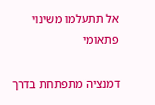אל תתעלמו משינוי פתאומי

דמנציה מתפתחת בדרך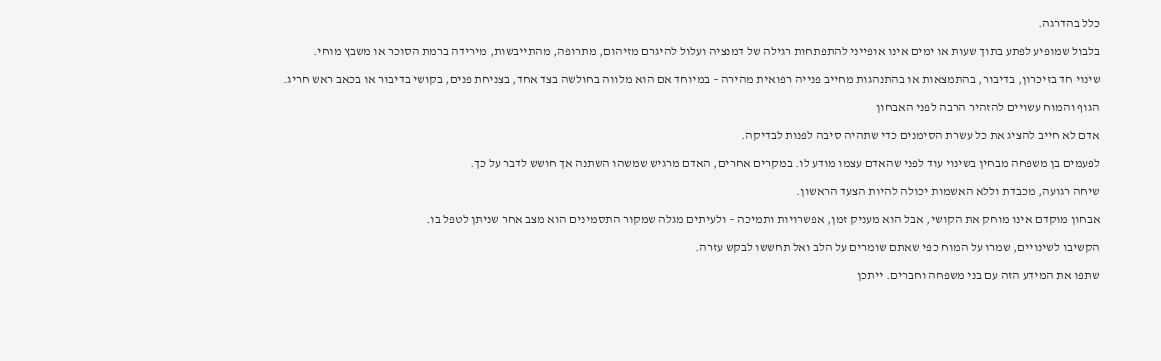כלל בהדרגה.

בלבול שמופיע לפתע בתוך שעות או ימים אינו אופייני להתפתחות רגילה של דמנציה ועלול להיגרם מזיהום, מתרופה, מהתייבשות, מירידה ברמת הסוכר או משבץ מוחי.

שינוי חד בזיכרון, בדיבור, בהתמצאות או בהתנהגות מחייב פנייה רפואית מהירה – במיוחד אם הוא מלווה בחולשה בצד אחד, בצניחת פנים, בקושי בדיבור או בכאב ראש חריג.

הגוף והמוח עשויים להזהיר הרבה לפני האבחון

אדם לא חייב להציג את כל עשרת הסימנים כדי שתהיה סיבה לפנות לבדיקה.

לפעמים בן משפחה מבחין בשינוי עוד לפני שהאדם עצמו מודע לו. במקרים אחרים, האדם מרגיש שמשהו השתנה אך חושש לדבר על כך.

שיחה רגועה, מכבדת וללא האשמות יכולה להיות הצעד הראשון.

אבחון מוקדם אינו מוחק את הקושי, אבל הוא מעניק זמן, אפשרויות ותמיכה – ולעיתים מגלה שמקור התסמינים הוא מצב אחר שניתן לטפל בו.

הקשיבו לשינויים, שמרו על המוח כפי שאתם שומרים על הלב ואל תחששו לבקש עזרה.

שתפו את המידע הזה עם בני משפחה וחברים. ייתכן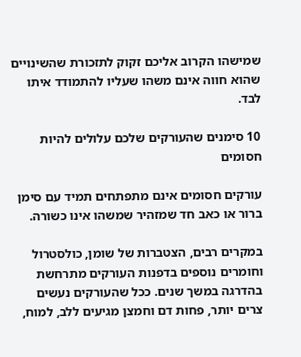שמישהו הקרוב אליכם זקוק לתזכורת שהשינויים שהוא חווה אינם משהו שעליו להתמודד איתו לבד.

10 סימנים שהעורקים שלכם עלולים להיות חסומים

עורקים חסומים אינם מתפתחים תמיד עם סימן ברור או כאב חד שמזהיר שמשהו אינו כשורה.

במקרים רבים, הצטברות של שומן, כולסטרול וחומרים נוספים בדפנות העורקים מתרחשת בהדרגה במשך שנים. ככל שהעורקים נעשים צרים יותר, פחות דם וחמצן מגיעים ללב, למוח,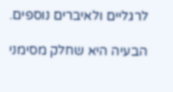לרגליים ולאיברים נוספים.

הבעיה היא שחלק מסימני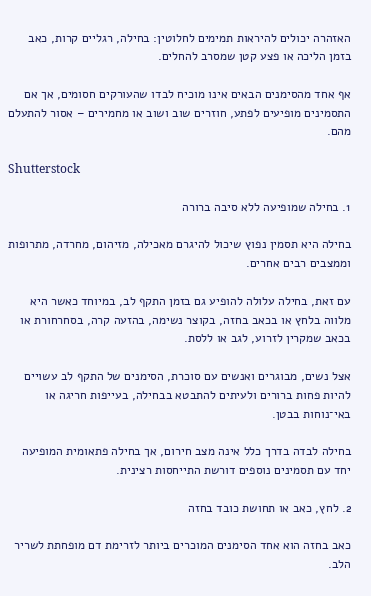האזהרה יכולים להיראות תמימים לחלוטין: בחילה, רגליים קרות, כאב בזמן הליכה או פצע קטן שמסרב להחלים.

אף אחד מהסימנים הבאים אינו מוכיח לבדו שהעורקים חסומים, אך אם התסמינים מופיעים לפתע, חוזרים שוב ושוב או מחמירים – אסור להתעלם מהם.

Shutterstock

1. בחילה שמופיעה ללא סיבה ברורה

בחילה היא תסמין נפוץ שיכול להיגרם מאכילה, מזיהום, מחרדה, מתרופות וממצבים רבים אחרים.

עם זאת, בחילה עלולה להופיע גם בזמן התקף לב, במיוחד כאשר היא מלווה בלחץ או בכאב בחזה, בקוצר נשימה, בהזעה קרה, בסחרחורת או בכאב שמקרין לזרוע, לגב או ללסת.

אצל נשים, מבוגרים ואנשים עם סוכרת, הסימנים של התקף לב עשויים להיות פחות ברורים ולעיתים להתבטא בבחילה, בעייפות חריגה או באי־נוחות בבטן.

בחילה לבדה בדרך כלל אינה מצב חירום, אך בחילה פתאומית המופיעה יחד עם תסמינים נוספים דורשת התייחסות רצינית.

2. לחץ, כאב או תחושת כובד בחזה

כאב בחזה הוא אחד הסימנים המוכרים ביותר לזרימת דם מופחתת לשריר הלב.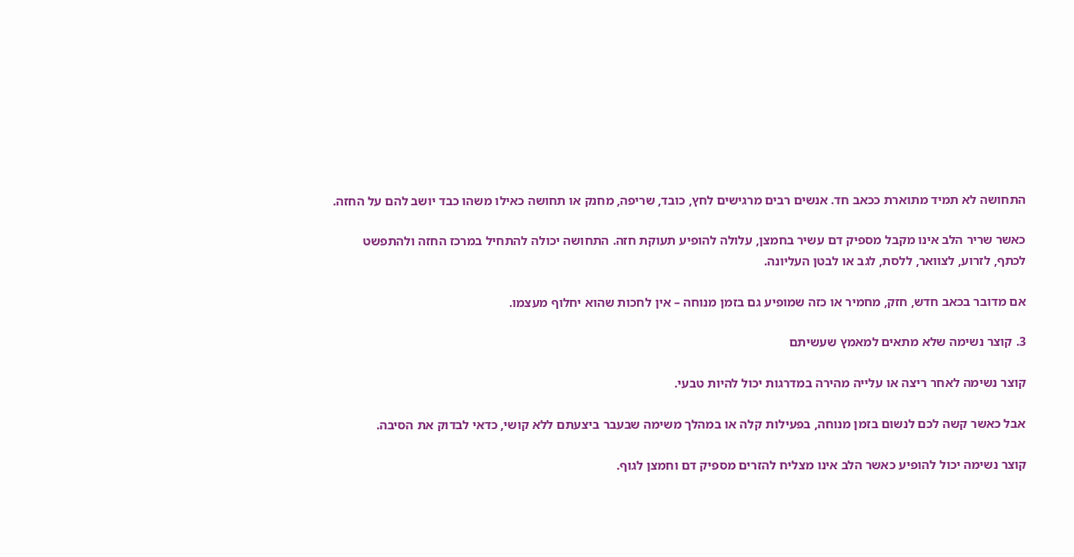התחושה לא תמיד מתוארת ככאב חד. אנשים רבים מרגישים לחץ, כובד, שריפה, מחנק או תחושה כאילו משהו כבד יושב להם על החזה.

כאשר שריר הלב אינו מקבל מספיק דם עשיר בחמצן, עלולה להופיע תעוקת חזה. התחושה יכולה להתחיל במרכז החזה ולהתפשט לכתף, לזרוע, לצוואר, ללסת, לגב או לבטן העליונה.

אם מדובר בכאב חדש, חזק, מחמיר או כזה שמופיע גם בזמן מנוחה – אין לחכות שהוא יחלוף מעצמו.

3. קוצר נשימה שלא מתאים למאמץ שעשיתם

קוצר נשימה לאחר ריצה או עלייה מהירה במדרגות יכול להיות טבעי.

אבל כאשר קשה לכם לנשום בזמן מנוחה, בפעילות קלה או במהלך משימה שבעבר ביצעתם ללא קושי, כדאי לבדוק את הסיבה.

קוצר נשימה יכול להופיע כאשר הלב אינו מצליח להזרים מספיק דם וחמצן לגוף.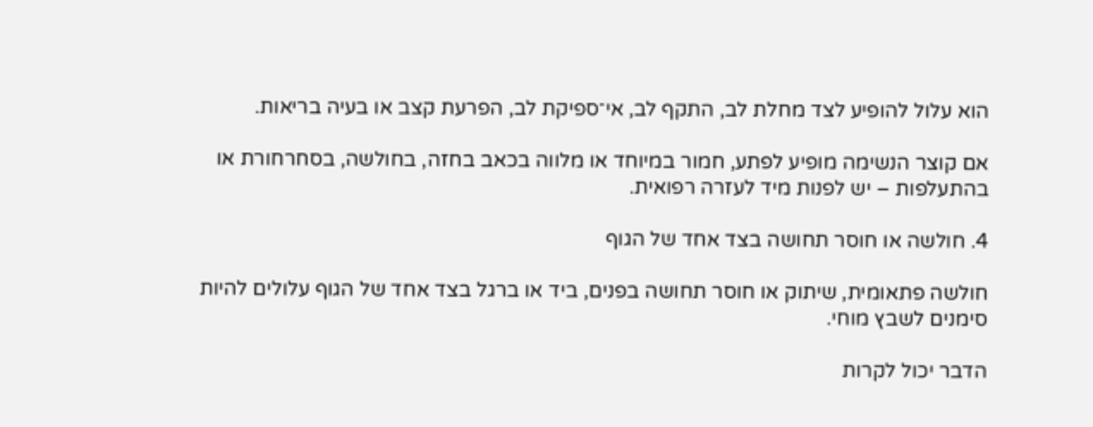הוא עלול להופיע לצד מחלת לב, התקף לב, אי־ספיקת לב, הפרעת קצב או בעיה בריאות.

אם קוצר הנשימה מופיע לפתע, חמור במיוחד או מלווה בכאב בחזה, בחולשה, בסחרחורת או בהתעלפות – יש לפנות מיד לעזרה רפואית.

4. חולשה או חוסר תחושה בצד אחד של הגוף

חולשה פתאומית, שיתוק או חוסר תחושה בפנים, ביד או ברגל בצד אחד של הגוף עלולים להיות סימנים לשבץ מוחי.

הדבר יכול לקרות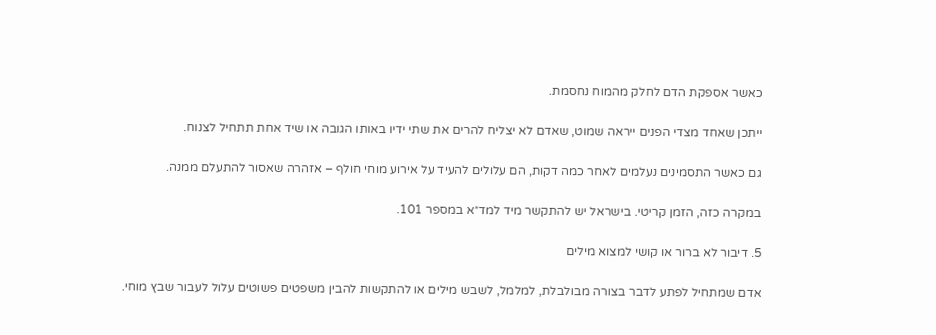כאשר אספקת הדם לחלק מהמוח נחסמת.

ייתכן שאחד מצדי הפנים ייראה שמוט, שאדם לא יצליח להרים את שתי ידיו באותו הגובה או שיד אחת תתחיל לצנוח.

גם כאשר התסמינים נעלמים לאחר כמה דקות, הם עלולים להעיד על אירוע מוחי חולף – אזהרה שאסור להתעלם ממנה.

במקרה כזה, הזמן קריטי. בישראל יש להתקשר מיד למד״א במספר 101.

5. דיבור לא ברור או קושי למצוא מילים

אדם שמתחיל לפתע לדבר בצורה מבולבלת, למלמל, לשבש מילים או להתקשות להבין משפטים פשוטים עלול לעבור שבץ מוחי.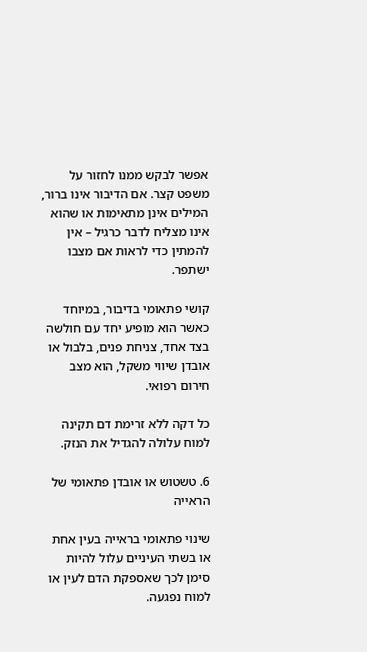אפשר לבקש ממנו לחזור על משפט קצר. אם הדיבור אינו ברור, המילים אינן מתאימות או שהוא אינו מצליח לדבר כרגיל – אין להמתין כדי לראות אם מצבו ישתפר.

קושי פתאומי בדיבור, במיוחד כאשר הוא מופיע יחד עם חולשה בצד אחד, צניחת פנים, בלבול או אובדן שיווי משקל, הוא מצב חירום רפואי.

כל דקה ללא זרימת דם תקינה למוח עלולה להגדיל את הנזק.

6. טשטוש או אובדן פתאומי של הראייה

שינוי פתאומי בראייה בעין אחת או בשתי העיניים עלול להיות סימן לכך שאספקת הדם לעין או למוח נפגעה.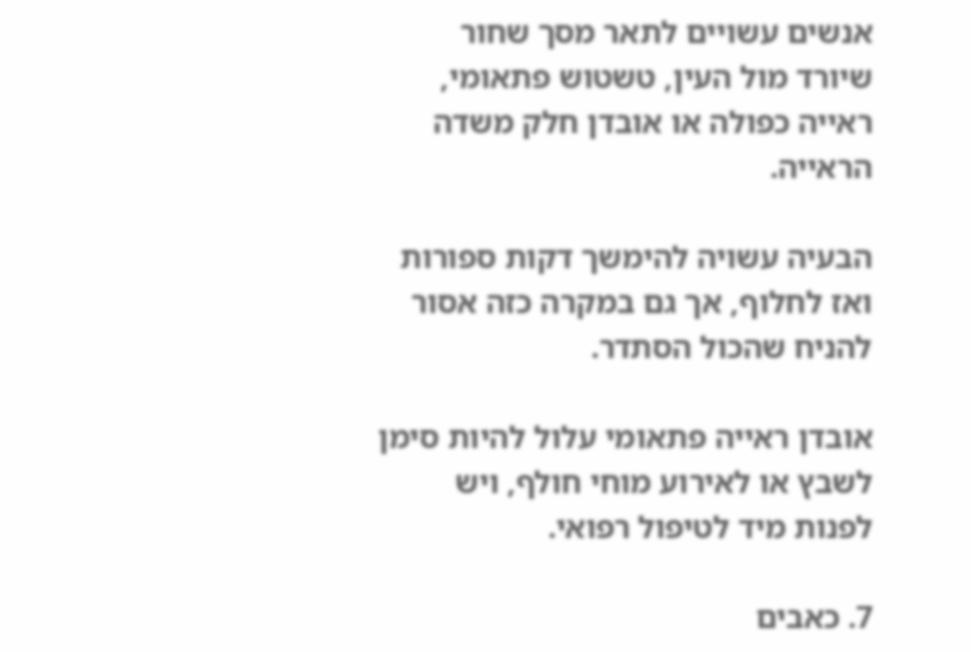אנשים עשויים לתאר מסך שחור שיורד מול העין, טשטוש פתאומי, ראייה כפולה או אובדן חלק משדה הראייה.

הבעיה עשויה להימשך דקות ספורות ואז לחלוף, אך גם במקרה כזה אסור להניח שהכול הסתדר.

אובדן ראייה פתאומי עלול להיות סימן לשבץ או לאירוע מוחי חולף, ויש לפנות מיד לטיפול רפואי.

7. כאבים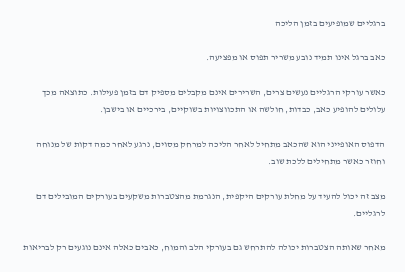ברגליים שמופיעים בזמן הליכה

כאב ברגל אינו תמיד נובע משריר תפוס או מפציעה.

כאשר עורקי הרגליים נעשים צרים, השרירים אינם מקבלים מספיק דם בזמן פעילות. כתוצאה מכך עלולים להופיע כאב, כבדות, חולשה או התכווצויות בשוקיים, בירכיים או בישבן.

הדפוס האופייני הוא שהכאב מתחיל לאחר הליכה למרחק מסוים, נרגע לאחר כמה דקות של מנוחה וחוזר כאשר מתחילים ללכת שוב.

מצב זה יכול להעיד על מחלת עורקים היקפית, הנגרמת מהצטברות משקעים בעורקים המובילים דם לרגליים.

מאחר שאותה הצטברות יכולה להתרחש גם בעורקי הלב והמוח, כאבים כאלה אינם נוגעים רק לבריאות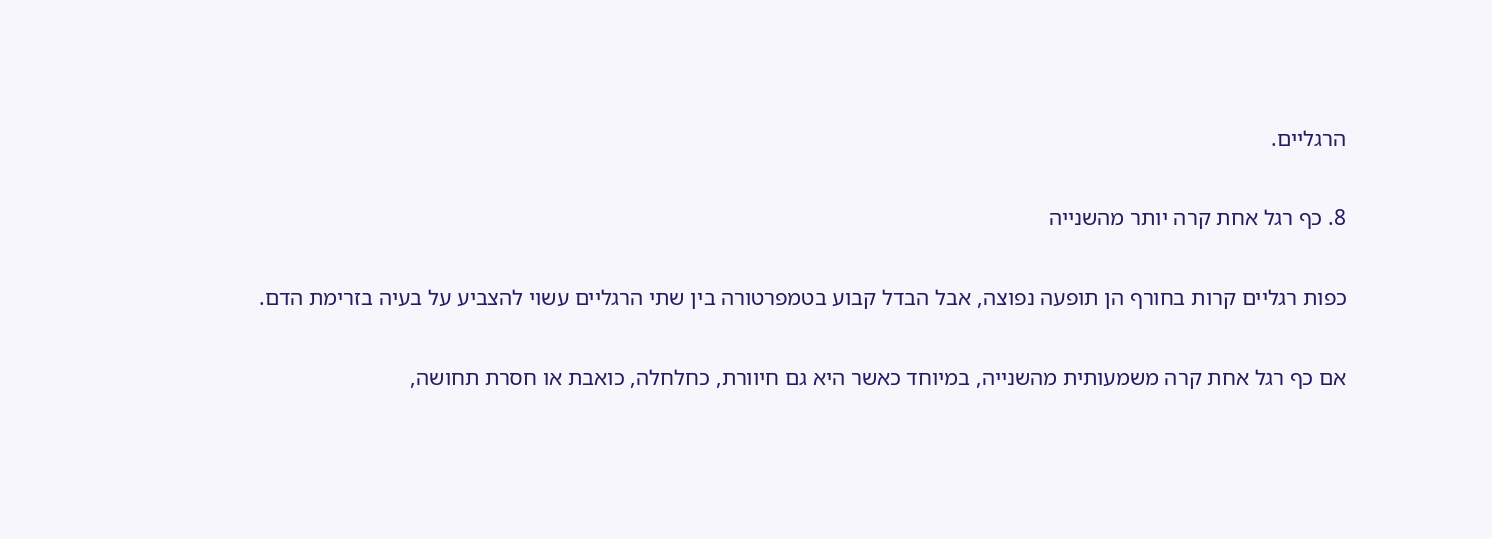הרגליים.

8. כף רגל אחת קרה יותר מהשנייה

כפות רגליים קרות בחורף הן תופעה נפוצה, אבל הבדל קבוע בטמפרטורה בין שתי הרגליים עשוי להצביע על בעיה בזרימת הדם.

אם כף רגל אחת קרה משמעותית מהשנייה, במיוחד כאשר היא גם חיוורת, כחלחלה, כואבת או חסרת תחושה,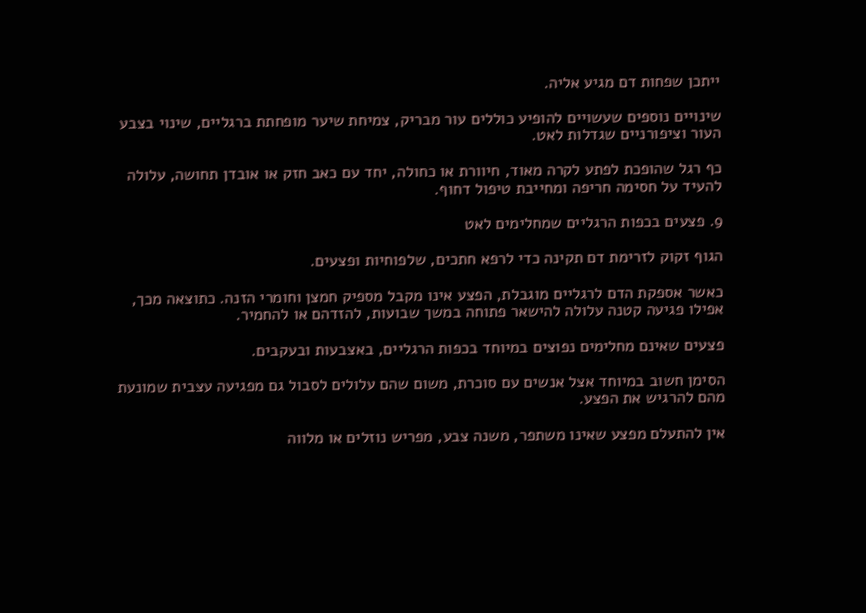ייתכן שפחות דם מגיע אליה.

שינויים נוספים שעשויים להופיע כוללים עור מבריק, צמיחת שיער מופחתת ברגליים, שינוי בצבע העור וציפורניים שגדלות לאט.

כף רגל שהופכת לפתע לקרה מאוד, חיוורת או כחולה, יחד עם כאב חזק או אובדן תחושה, עלולה להעיד על חסימה חריפה ומחייבת טיפול דחוף.

9. פצעים בכפות הרגליים שמחלימים לאט

הגוף זקוק לזרימת דם תקינה כדי לרפא חתכים, שלפוחיות ופצעים.

כאשר אספקת הדם לרגליים מוגבלת, הפצע אינו מקבל מספיק חמצן וחומרי הזנה. כתוצאה מכך, אפילו פגיעה קטנה עלולה להישאר פתוחה במשך שבועות, להזדהם או להחמיר.

פצעים שאינם מחלימים נפוצים במיוחד בכפות הרגליים, באצבעות ובעקבים.

הסימן חשוב במיוחד אצל אנשים עם סוכרת, משום שהם עלולים לסבול גם מפגיעה עצבית שמונעת מהם להרגיש את הפצע.

אין להתעלם מפצע שאינו משתפר, משנה צבע, מפריש נוזלים או מלווה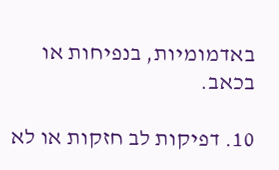באדמומיות, בנפיחות או בכאב.

10. דפיקות לב חזקות או לא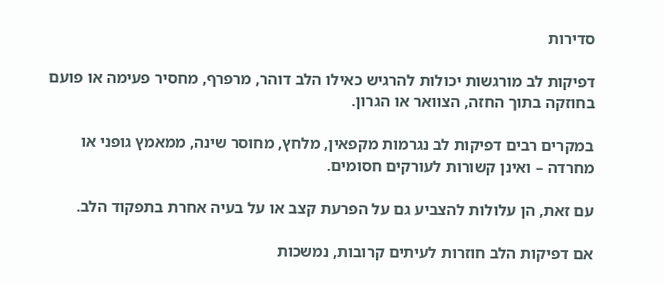סדירות

דפיקות לב מורגשות יכולות להרגיש כאילו הלב דוהר, מרפרף, מחסיר פעימה או פועם בחוזקה בתוך החזה, הצוואר או הגרון.

במקרים רבים דפיקות לב נגרמות מקפאין, מלחץ, מחוסר שינה, ממאמץ גופני או מחרדה – ואינן קשורות לעורקים חסומים.

עם זאת, הן עלולות להצביע גם על הפרעת קצב או על בעיה אחרת בתפקוד הלב.

אם דפיקות הלב חוזרות לעיתים קרובות, נמשכות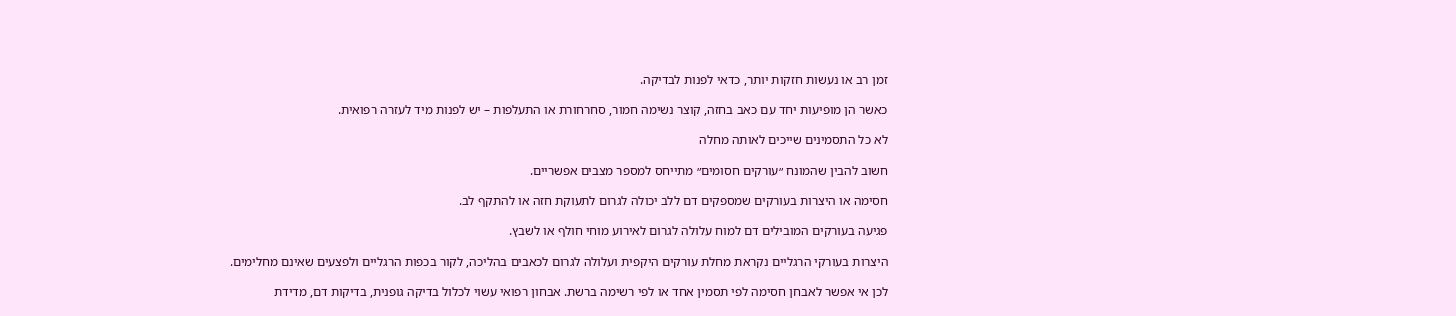זמן רב או נעשות חזקות יותר, כדאי לפנות לבדיקה.

כאשר הן מופיעות יחד עם כאב בחזה, קוצר נשימה חמור, סחרחורת או התעלפות – יש לפנות מיד לעזרה רפואית.

לא כל התסמינים שייכים לאותה מחלה

חשוב להבין שהמונח ״עורקים חסומים״ מתייחס למספר מצבים אפשריים.

חסימה או היצרות בעורקים שמספקים דם ללב יכולה לגרום לתעוקת חזה או להתקף לב.

פגיעה בעורקים המובילים דם למוח עלולה לגרום לאירוע מוחי חולף או לשבץ.

היצרות בעורקי הרגליים נקראת מחלת עורקים היקפית ועלולה לגרום לכאבים בהליכה, לקור בכפות הרגליים ולפצעים שאינם מחלימים.

לכן אי אפשר לאבחן חסימה לפי תסמין אחד או לפי רשימה ברשת. אבחון רפואי עשוי לכלול בדיקה גופנית, בדיקות דם, מדידת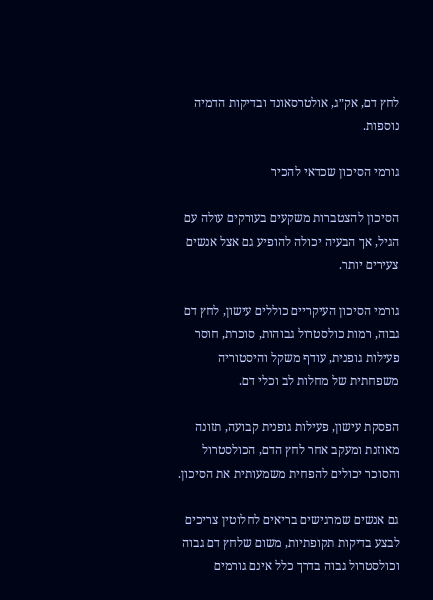לחץ דם, אק״ג, אולטרסאונד ובדיקות הדמיה נוספות.

גורמי הסיכון שכדאי להכיר

הסיכון להצטברות משקעים בעורקים עולה עם הגיל, אך הבעיה יכולה להופיע גם אצל אנשים צעירים יותר.

גורמי הסיכון העיקריים כוללים עישון, לחץ דם גבוה, רמות כולסטרול גבוהות, סוכרת, חוסר פעילות גופנית, עודף משקל והיסטוריה משפחתית של מחלות לב וכלי דם.

הפסקת עישון, פעילות גופנית קבועה, תזונה מאוזנת ומעקב אחר לחץ הדם, הכולסטרול והסוכר יכולים להפחית משמעותית את הסיכון.

גם אנשים שמרגישים בריאים לחלוטין צריכים לבצע בדיקות תקופתיות, משום שלחץ דם גבוה וכולסטרול גבוה בדרך כלל אינם גורמים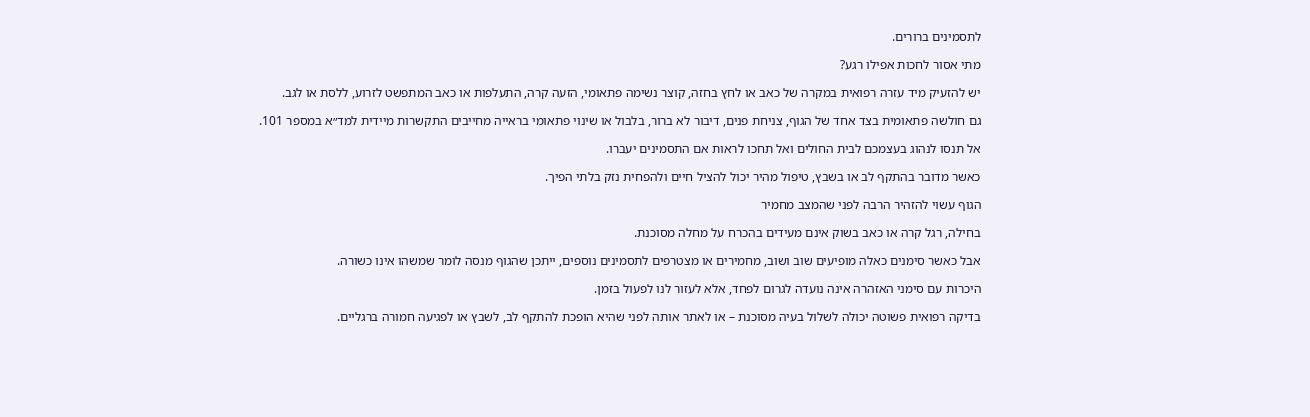לתסמינים ברורים.

מתי אסור לחכות אפילו רגע?

יש להזעיק מיד עזרה רפואית במקרה של כאב או לחץ בחזה, קוצר נשימה פתאומי, הזעה קרה, התעלפות או כאב המתפשט לזרוע, ללסת או לגב.

גם חולשה פתאומית בצד אחד של הגוף, צניחת פנים, דיבור לא ברור, בלבול או שינוי פתאומי בראייה מחייבים התקשרות מיידית למד״א במספר 101.

אל תנסו לנהוג בעצמכם לבית החולים ואל תחכו לראות אם התסמינים יעברו.

כאשר מדובר בהתקף לב או בשבץ, טיפול מהיר יכול להציל חיים ולהפחית נזק בלתי הפיך.

הגוף עשוי להזהיר הרבה לפני שהמצב מחמיר

בחילה, רגל קרה או כאב בשוק אינם מעידים בהכרח על מחלה מסוכנת.

אבל כאשר סימנים כאלה מופיעים שוב ושוב, מחמירים או מצטרפים לתסמינים נוספים, ייתכן שהגוף מנסה לומר שמשהו אינו כשורה.

היכרות עם סימני האזהרה אינה נועדה לגרום לפחד, אלא לעזור לנו לפעול בזמן.

בדיקה רפואית פשוטה יכולה לשלול בעיה מסוכנת – או לאתר אותה לפני שהיא הופכת להתקף לב, לשבץ או לפגיעה חמורה ברגליים.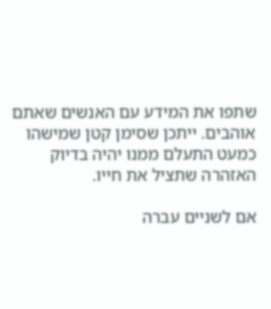שתפו את המידע עם האנשים שאתם אוהבים. ייתכן שסימן קטן שמישהו כמעט התעלם ממנו יהיה בדיוק האזהרה שתציל את חייו.

אם לשניים עברה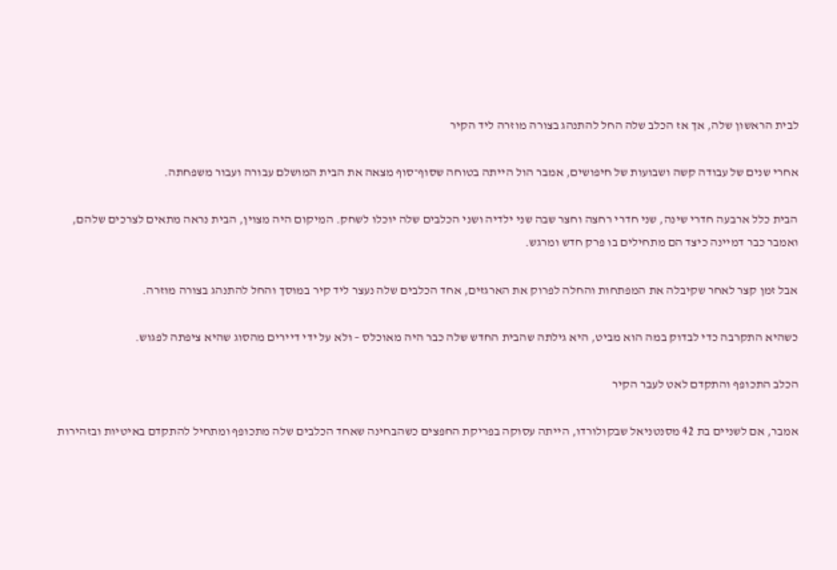לבית הראשון שלה, אך אז הכלב שלה החל להתנהג בצורה מוזרה ליד הקיר

אחרי שנים של עבודה קשה ושבועות של חיפושים, אמבר הול הייתה בטוחה שסוף־סוף מצאה את הבית המושלם עבורה ועבור משפחתה.

הבית כלל ארבעה חדרי שינה, שני חדרי רחצה וחצר שבה שני ילדיה ושני הכלבים שלה יוכלו לשחק. המיקום היה מצוין, הבית נראה מתאים לצרכים שלהם, ואמבר כבר דמיינה כיצד הם מתחילים בו פרק חדש ומרגש.

אבל זמן קצר לאחר שקיבלה את המפתחות והחלה לפרוק את הארגזים, אחד הכלבים שלה נעצר ליד קיר במוסך והחל להתנהג בצורה מוזרה.

כשהיא התקרבה כדי לבדוק במה הוא מביט, היא גילתה שהבית החדש שלה כבר היה מאוכלס – ולא על ידי דיירים מהסוג שהיא ציפתה לפגוש.

הכלב התכופף והתקדם לאט לעבר הקיר

אמבר, אם לשניים בת 42 מסנטניאל שבקולורדו, הייתה עסוקה בפריקת החפצים כשהבחינה שאחד הכלבים שלה מתכופף ומתחיל להתקדם באיטיות ובזהירות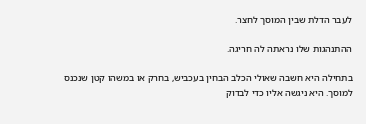לעבר הדלת שבין המוסך לחצר.

ההתנהגות שלו נראתה לה חריגה.

בתחילה היא חשבה שאולי הכלב הבחין בעכביש, בחרק או במשהו קטן שנכנס למוסך. היא ניגשה אליו כדי לבדוק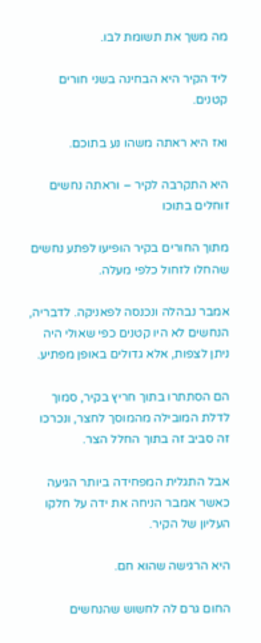מה משך את תשומת לבו.

ליד הקיר היא הבחינה בשני חורים קטנים.

ואז היא ראתה משהו נע בתוכם.

היא התקרבה לקיר – וראתה נחשים זוחלים בתוכו

מתוך החורים בקיר הופיעו לפתע נחשים שהחלו לזחול כלפי מעלה.

אמבר נבהלה ונכנסה לפאניקה. לדבריה, הנחשים לא היו קטנים כפי שאולי היה ניתן לצפות, אלא גדולים באופן מפתיע.

הם הסתתרו בתוך חריץ בקיר, סמוך לדלת המובילה מהמוסך לחצר, ונכרכו זה סביב זה בתוך החלל הצר.

אבל התגלית המפחידה ביותר הגיעה כאשר אמבר הניחה את ידה על חלקו העליון של הקיר.

היא הרגישה שהוא חם.

החום גרם לה לחשוש שהנחשים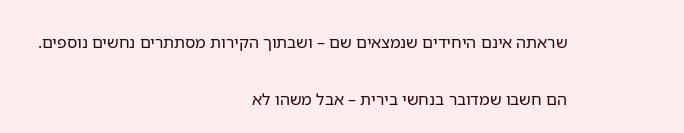שראתה אינם היחידים שנמצאים שם – ושבתוך הקירות מסתתרים נחשים נוספים.

הם חשבו שמדובר בנחשי בירית – אבל משהו לא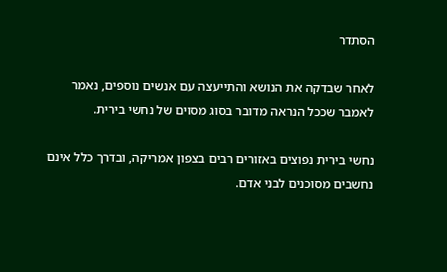הסתדר

לאחר שבדקה את הנושא והתייעצה עם אנשים נוספים, נאמר לאמבר שככל הנראה מדובר בסוג מסוים של נחשי בירית.

נחשי בירית נפוצים באזורים רבים בצפון אמריקה, ובדרך כלל אינם נחשבים מסוכנים לבני אדם.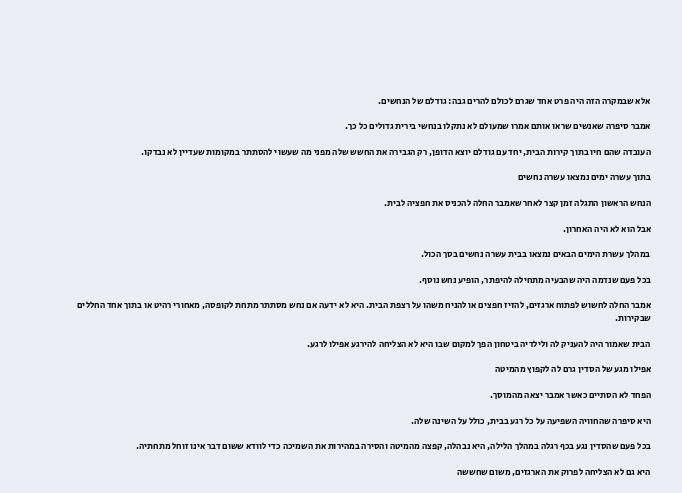אלא שבמקרה הזה היה פרט אחד שגרם לכולם להרים גבה: גודלם של הנחשים.

אמבר סיפרה שאנשים שראו אותם אמרו שמעולם לא נתקלו בנחשי בירית גדולים כל כך.

העובדה שהם חיו בתוך קירות הבית, יחד עם גודלם יוצא הדופן, רק הגבירה את החשש שלה מפני מה שעשוי להסתתר במקומות שעדיין לא נבדקו.

בתוך עשרה ימים נמצאו עשרה נחשים

הנחש הראשון התגלה זמן קצר לאחר שאמבר החלה להכניס את חפציה לבית.

אבל הוא לא היה האחרון.

במהלך עשרת הימים הבאים נמצאו בבית עשרה נחשים בסך הכול.

בכל פעם שנדמה היה שהבעיה מתחילה להיפתר, הופיע נחש נוסף.

אמבר החלה לחשוש לפתוח ארגזים, להזיז חפצים או להניח משהו על רצפת הבית. היא לא ידעה אם נחש מסתתר מתחת לקופסה, מאחורי רהיט או בתוך אחד החללים שבקירות.

הבית שאמור היה להעניק לה ולילדיה ביטחון הפך למקום שבו היא לא הצליחה להירגע אפילו לרגע.

אפילו מגע של הסדין גרם לה לקפוץ מהמיטה

הפחד לא הסתיים כאשר אמבר יצאה מהמוסך.

היא סיפרה שהחוויה השפיעה על כל רגע בבית, כולל על השינה שלה.

בכל פעם שהסדין נגע בכף רגלה במהלך הלילה, היא נבהלה, קפצה מהמיטה והסירה במהירות את השמיכה כדי לוודא ששום דבר אינו זוחל מתחתיה.

היא גם לא הצליחה לפרוק את הארגזים, משום שחששה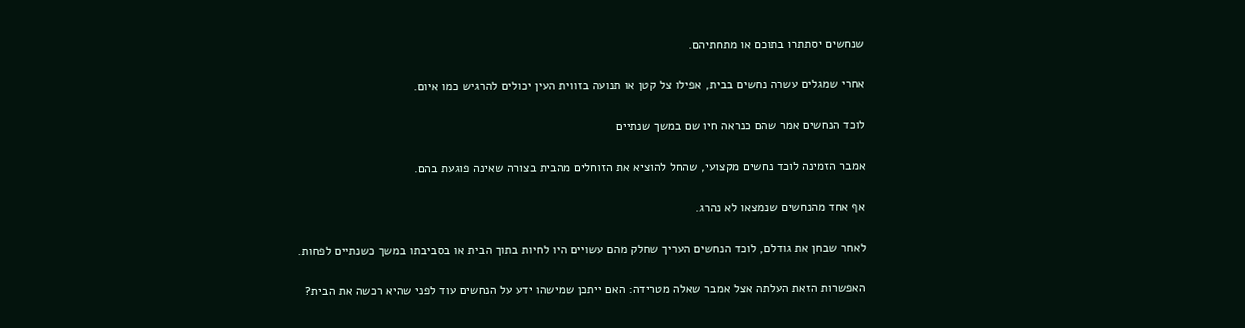שנחשים יסתתרו בתוכם או מתחתיהם.

אחרי שמגלים עשרה נחשים בבית, אפילו צל קטן או תנועה בזווית העין יכולים להרגיש כמו איום.

לוכד הנחשים אמר שהם כנראה חיו שם במשך שנתיים

אמבר הזמינה לוכד נחשים מקצועי, שהחל להוציא את הזוחלים מהבית בצורה שאינה פוגעת בהם.

אף אחד מהנחשים שנמצאו לא נהרג.

לאחר שבחן את גודלם, לוכד הנחשים העריך שחלק מהם עשויים היו לחיות בתוך הבית או בסביבתו במשך כשנתיים לפחות.

האפשרות הזאת העלתה אצל אמבר שאלה מטרידה: האם ייתכן שמישהו ידע על הנחשים עוד לפני שהיא רכשה את הבית?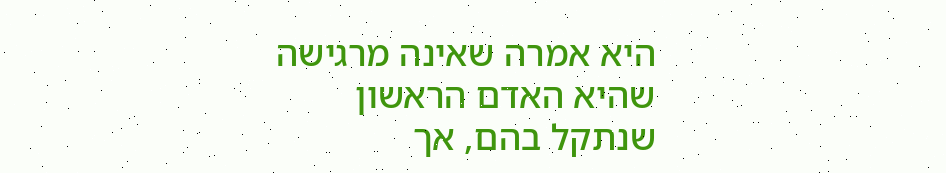היא אמרה שאינה מרגישה שהיא האדם הראשון שנתקל בהם, אך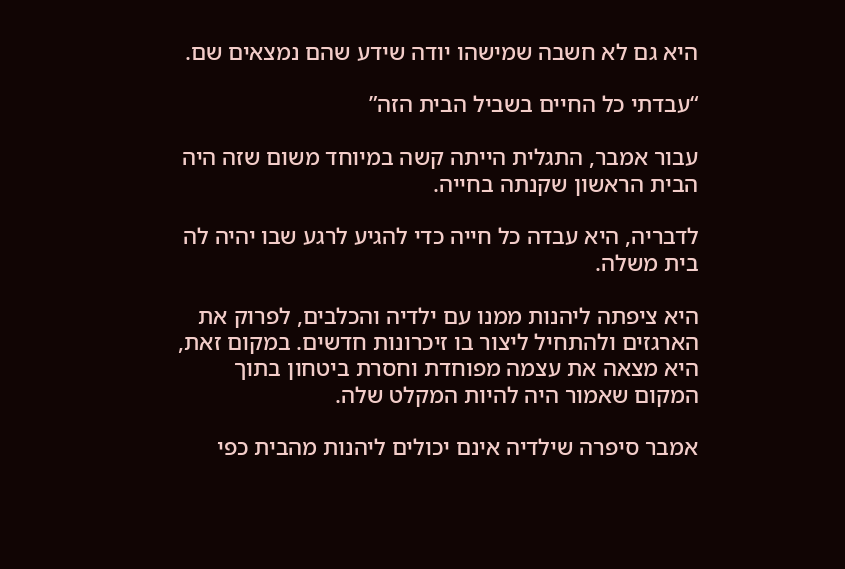היא גם לא חשבה שמישהו יודה שידע שהם נמצאים שם.

“עבדתי כל החיים בשביל הבית הזה”

עבור אמבר, התגלית הייתה קשה במיוחד משום שזה היה הבית הראשון שקנתה בחייה.

לדבריה, היא עבדה כל חייה כדי להגיע לרגע שבו יהיה לה בית משלה.

היא ציפתה ליהנות ממנו עם ילדיה והכלבים, לפרוק את הארגזים ולהתחיל ליצור בו זיכרונות חדשים. במקום זאת, היא מצאה את עצמה מפוחדת וחסרת ביטחון בתוך המקום שאמור היה להיות המקלט שלה.

אמבר סיפרה שילדיה אינם יכולים ליהנות מהבית כפי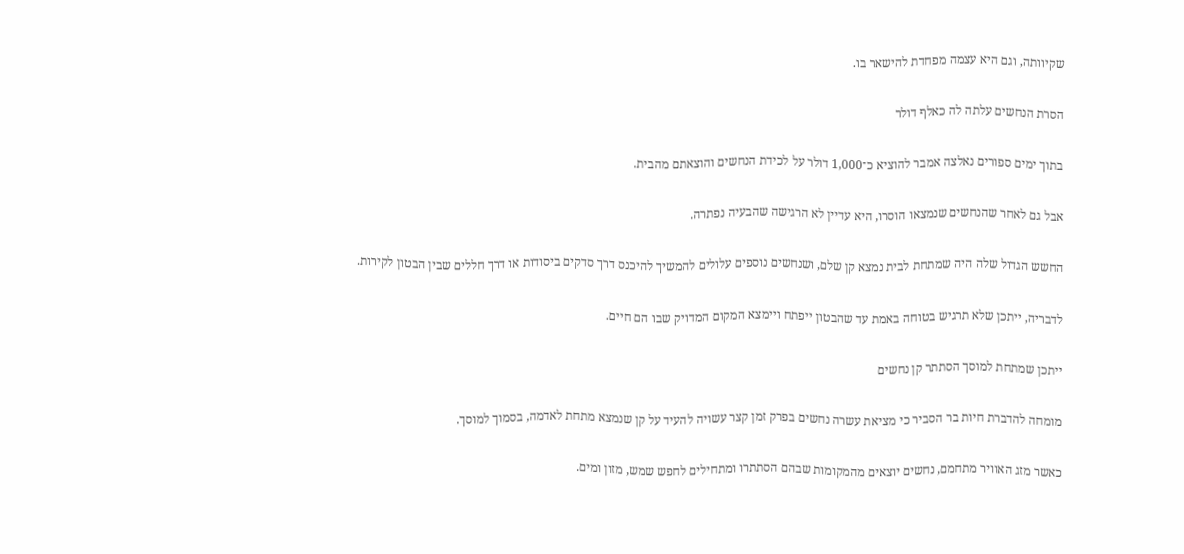שקיוותה, וגם היא עצמה מפחדת להישאר בו.

הסרת הנחשים עלתה לה כאלף דולר

בתוך ימים ספורים נאלצה אמבר להוציא כ־1,000 דולר על לכידת הנחשים והוצאתם מהבית.

אבל גם לאחר שהנחשים שנמצאו הוסרו, היא עדיין לא הרגישה שהבעיה נפתרה.

החשש הגדול שלה היה שמתחת לבית נמצא קן שלם, ושנחשים נוספים עלולים להמשיך להיכנס דרך סדקים ביסודות או דרך חללים שבין הבטון לקירות.

לדבריה, ייתכן שלא תרגיש בטוחה באמת עד שהבטון ייפתח ויימצא המקום המדויק שבו הם חיים.

ייתכן שמתחת למוסך הסתתר קן נחשים

מומחה להדברת חיות בר הסביר כי מציאת עשרה נחשים בפרק זמן קצר עשויה להעיד על קן שנמצא מתחת לאדמה, בסמוך למוסך.

כאשר מזג האוויר מתחמם, נחשים יוצאים מהמקומות שבהם הסתתרו ומתחילים לחפש שמש, מזון ומים.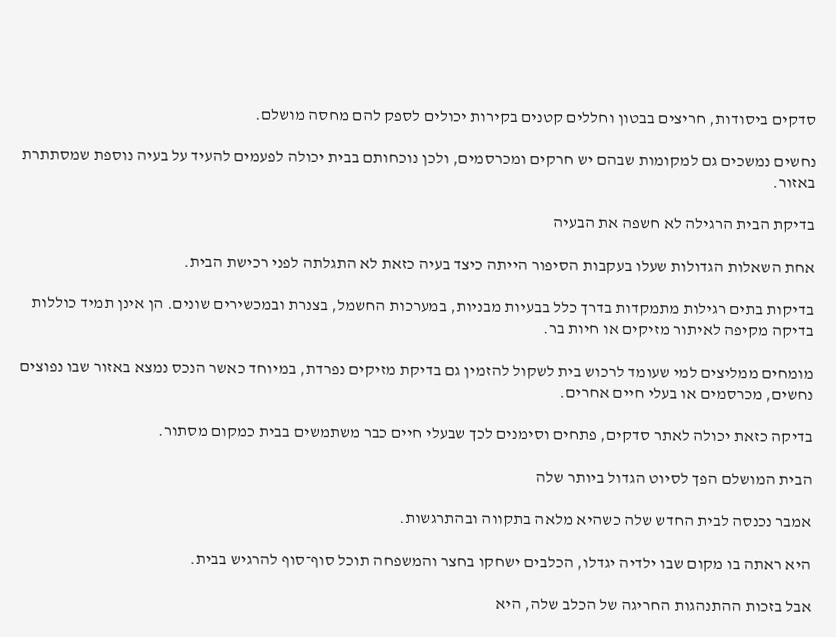סדקים ביסודות, חריצים בבטון וחללים קטנים בקירות יכולים לספק להם מחסה מושלם.

נחשים נמשכים גם למקומות שבהם יש חרקים ומכרסמים, ולכן נוכחותם בבית יכולה לפעמים להעיד על בעיה נוספת שמסתתרת באזור.

בדיקת הבית הרגילה לא חשפה את הבעיה

אחת השאלות הגדולות שעלו בעקבות הסיפור הייתה כיצד בעיה כזאת לא התגלתה לפני רכישת הבית.

בדיקות בתים רגילות מתמקדות בדרך כלל בבעיות מבניות, במערכות החשמל, בצנרת ובמכשירים שונים. הן אינן תמיד כוללות בדיקה מקיפה לאיתור מזיקים או חיות בר.

מומחים ממליצים למי שעומד לרכוש בית לשקול להזמין גם בדיקת מזיקים נפרדת, במיוחד כאשר הנכס נמצא באזור שבו נפוצים נחשים, מכרסמים או בעלי חיים אחרים.

בדיקה כזאת יכולה לאתר סדקים, פתחים וסימנים לכך שבעלי חיים כבר משתמשים בבית כמקום מסתור.

הבית המושלם הפך לסיוט הגדול ביותר שלה

אמבר נכנסה לבית החדש שלה כשהיא מלאה בתקווה ובהתרגשות.

היא ראתה בו מקום שבו ילדיה יגדלו, הכלבים ישחקו בחצר והמשפחה תוכל סוף־סוף להרגיש בבית.

אבל בזכות ההתנהגות החריגה של הכלב שלה, היא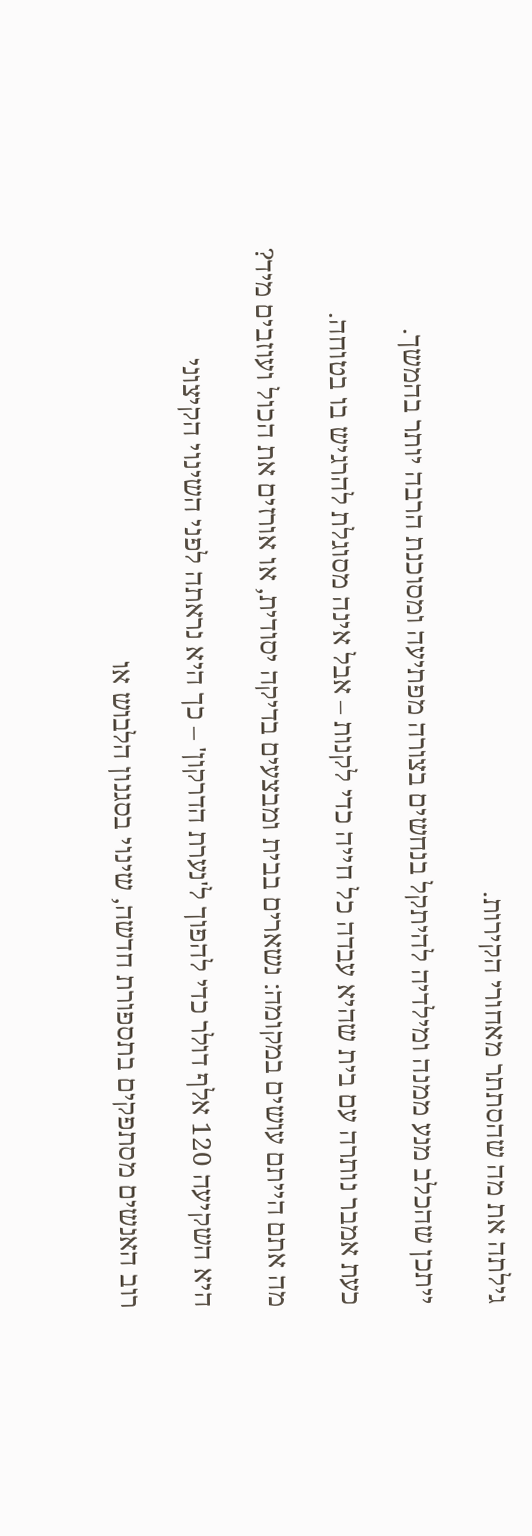גילתה את מה שהסתתר מאחורי הקירות.

ייתכן שהכלב מנע ממנה ומילדיה להיתקל בנחשים בצורה מפתיעה ומסוכנת הרבה יותר בהמשך.

כעת אמבר נותרה עם בית שהיא עבדה כל חייה כדי לקנות – אבל אינה מסוגלת להרגיש בו בטוחה.

מה אתם הייתם עושים במקומה: נשארים בבית ומבצעים בדיקה יסודית, או אורזים את הכול ועוזבים מיד?

היא השקיעה 120 אלף דולר כדי להפוך ל'נערת הדרקון' – כך היא נראתה לפני השינוי הקיצוני

רוב האנשים מסתפקים בתספורת חדשה, שינוי בסגנון הלבוש או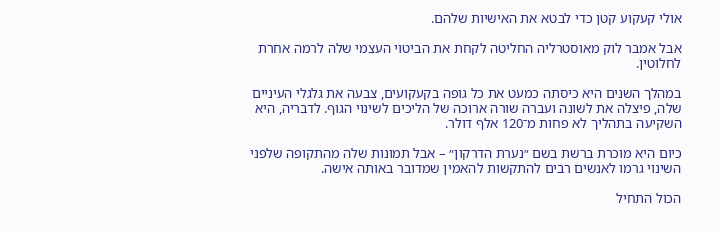אולי קעקוע קטן כדי לבטא את האישיות שלהם.

אבל אמבר לוק מאוסטרליה החליטה לקחת את הביטוי העצמי שלה לרמה אחרת לחלוטין.

במהלך השנים היא כיסתה כמעט את כל גופה בקעקועים, צבעה את גלגלי העיניים שלה, פיצלה את לשונה ועברה שורה ארוכה של הליכים לשינוי הגוף. לדבריה, היא השקיעה בתהליך לא פחות מ־120 אלף דולר.

כיום היא מוכרת ברשת בשם ״נערת הדרקון״ – אבל תמונות שלה מהתקופה שלפני השינוי גרמו לאנשים רבים להתקשות להאמין שמדובר באותה אישה.

הכול התחיל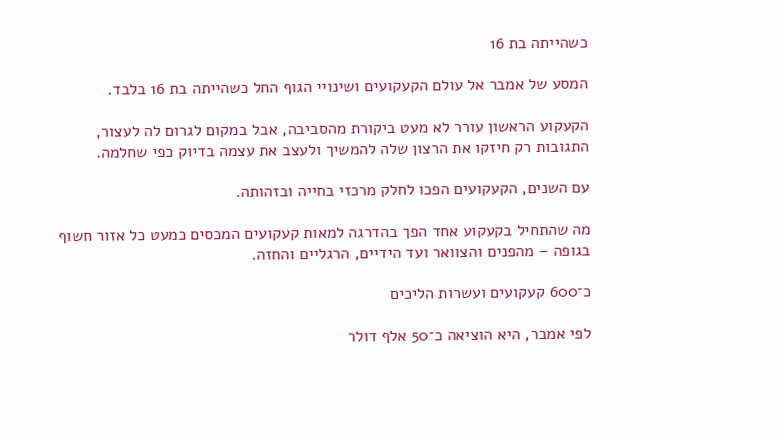כשהייתה בת 16

המסע של אמבר אל עולם הקעקועים ושינויי הגוף החל כשהייתה בת 16 בלבד.

הקעקוע הראשון עורר לא מעט ביקורת מהסביבה, אבל במקום לגרום לה לעצור, התגובות רק חיזקו את הרצון שלה להמשיך ולעצב את עצמה בדיוק כפי שחלמה.

עם השנים, הקעקועים הפכו לחלק מרכזי בחייה ובזהותה.

מה שהתחיל בקעקוע אחד הפך בהדרגה למאות קעקועים המכסים כמעט כל אזור חשוף בגופה – מהפנים והצוואר ועד הידיים, הרגליים והחזה.

כ־600 קעקועים ועשרות הליכים

לפי אמבר, היא הוציאה כ־50 אלף דולר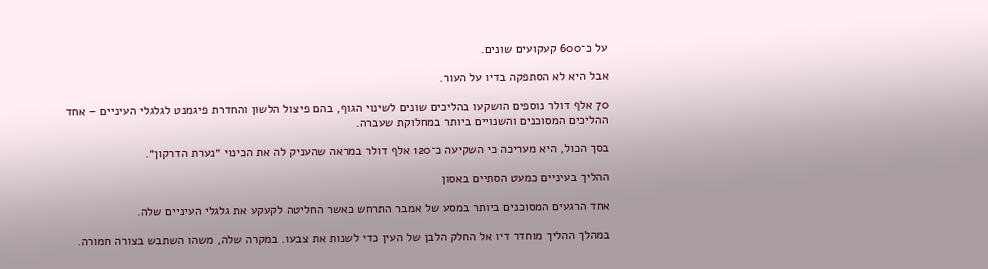על כ־600 קעקועים שונים.

אבל היא לא הסתפקה בדיו על העור.

70 אלף דולר נוספים הושקעו בהליכים שונים לשינוי הגוף, בהם פיצול הלשון והחדרת פיגמנט לגלגלי העיניים – אחד ההליכים המסוכנים והשנויים ביותר במחלוקת שעברה.

בסך הכול, היא מעריכה כי השקיעה כ־120 אלף דולר במראה שהעניק לה את הכינוי ״נערת הדרקון״.

ההליך בעיניים כמעט הסתיים באסון

אחד הרגעים המסוכנים ביותר במסע של אמבר התרחש כאשר החליטה לקעקע את גלגלי העיניים שלה.

במהלך ההליך מוחדר דיו אל החלק הלבן של העין כדי לשנות את צבעו. במקרה שלה, משהו השתבש בצורה חמורה.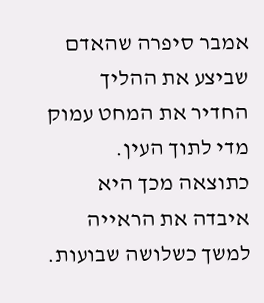אמבר סיפרה שהאדם שביצע את ההליך החדיר את המחט עמוק מדי לתוך העין. כתוצאה מכך היא איבדה את הראייה למשך כשלושה שבועות.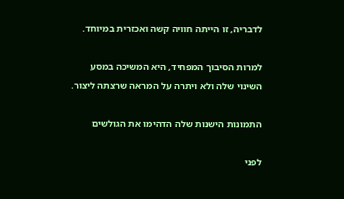לדבריה, זו הייתה חוויה קשה ואכזרית במיוחד.

למרות הסיבוך המפחיד, היא המשיכה במסע השינוי שלה ולא ויתרה על המראה שרצתה ליצור.

התמונות הישנות שלה הדהימו את הגולשים

לפני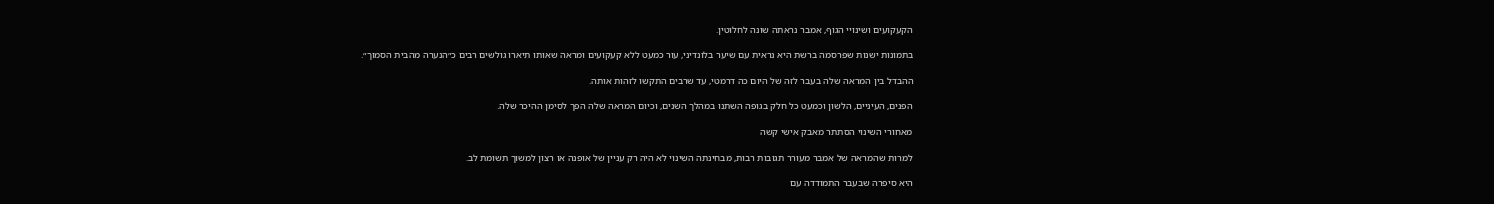הקעקועים ושינויי הגוף, אמבר נראתה שונה לחלוטין.

בתמונות ישנות שפרסמה ברשת היא נראית עם שיער בלונדיני, עור כמעט ללא קעקועים ומראה שאותו תיארו גולשים רבים כ״הנערה מהבית הסמוך״.

ההבדל בין המראה שלה בעבר לזה של היום כה דרמטי, עד שרבים התקשו לזהות אותה.

הפנים, העיניים, הלשון וכמעט כל חלק בגופה השתנו במהלך השנים, וכיום המראה שלה הפך לסימן ההיכר שלה.

מאחורי השינוי הסתתר מאבק אישי קשה

למרות שהמראה של אמבר מעורר תגובות רבות, מבחינתה השינוי לא היה רק עניין של אופנה או רצון למשוך תשומת לב.

היא סיפרה שבעבר התמודדה עם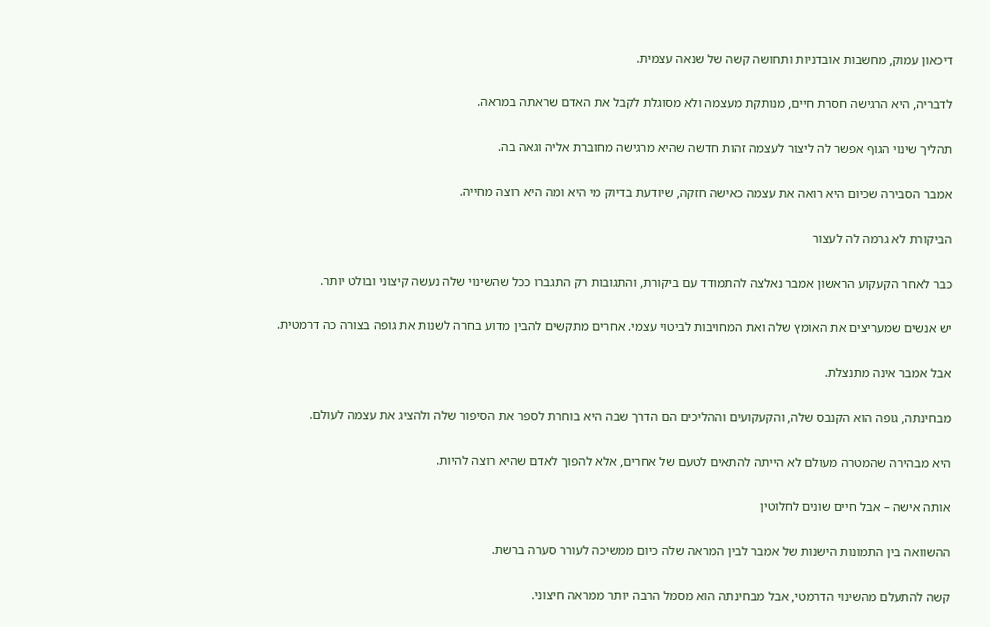דיכאון עמוק, מחשבות אובדניות ותחושה קשה של שנאה עצמית.

לדבריה, היא הרגישה חסרת חיים, מנותקת מעצמה ולא מסוגלת לקבל את האדם שראתה במראה.

תהליך שינוי הגוף אפשר לה ליצור לעצמה זהות חדשה שהיא מרגישה מחוברת אליה וגאה בה.

אמבר הסבירה שכיום היא רואה את עצמה כאישה חזקה, שיודעת בדיוק מי היא ומה היא רוצה מחייה.

הביקורת לא גרמה לה לעצור

כבר לאחר הקעקוע הראשון אמבר נאלצה להתמודד עם ביקורת, והתגובות רק התגברו ככל שהשינוי שלה נעשה קיצוני ובולט יותר.

יש אנשים שמעריצים את האומץ שלה ואת המחויבות לביטוי עצמי. אחרים מתקשים להבין מדוע בחרה לשנות את גופה בצורה כה דרמטית.

אבל אמבר אינה מתנצלת.

מבחינתה, גופה הוא הקנבס שלה, והקעקועים וההליכים הם הדרך שבה היא בוחרת לספר את הסיפור שלה ולהציג את עצמה לעולם.

היא מבהירה שהמטרה מעולם לא הייתה להתאים לטעם של אחרים, אלא להפוך לאדם שהיא רוצה להיות.

אותה אישה – אבל חיים שונים לחלוטין

ההשוואה בין התמונות הישנות של אמבר לבין המראה שלה כיום ממשיכה לעורר סערה ברשת.

קשה להתעלם מהשינוי הדרמטי, אבל מבחינתה הוא מסמל הרבה יותר ממראה חיצוני.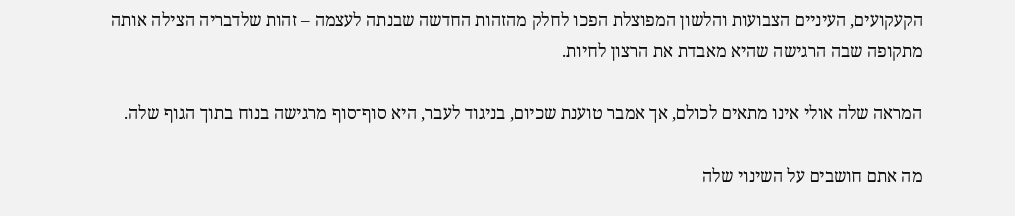הקעקועים, העיניים הצבועות והלשון המפוצלת הפכו לחלק מהזהות החדשה שבנתה לעצמה – זהות שלדבריה הצילה אותה מתקופה שבה הרגישה שהיא מאבדת את הרצון לחיות.

המראה שלה אולי אינו מתאים לכולם, אך אמבר טוענת שכיום, בניגוד לעבר, היא סוף־סוף מרגישה בנוח בתוך הגוף שלה.

מה אתם חושבים על השינוי שלה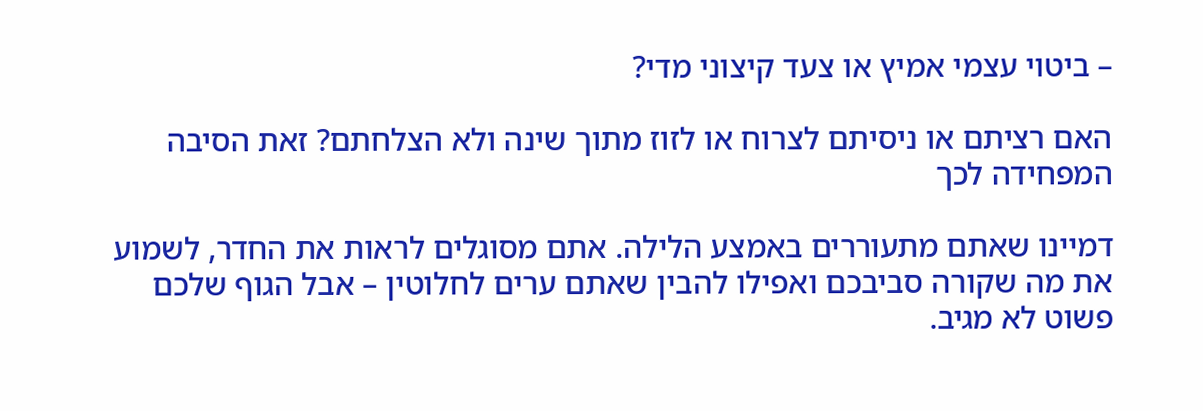– ביטוי עצמי אמיץ או צעד קיצוני מדי?

האם רציתם או ניסיתם לצרוח או לזוז מתוך שינה ולא הצלחתם? זאת הסיבה המפחידה לכך

דמיינו שאתם מתעוררים באמצע הלילה. אתם מסוגלים לראות את החדר, לשמוע את מה שקורה סביבכם ואפילו להבין שאתם ערים לחלוטין – אבל הגוף שלכם פשוט לא מגיב.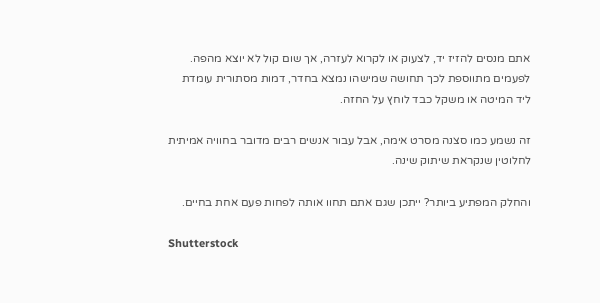אתם מנסים להזיז יד, לצעוק או לקרוא לעזרה, אך שום קול לא יוצא מהפה. לפעמים מתווספת לכך תחושה שמישהו נמצא בחדר, דמות מסתורית עומדת ליד המיטה או משקל כבד לוחץ על החזה.

זה נשמע כמו סצנה מסרט אימה, אבל עבור אנשים רבים מדובר בחוויה אמיתית לחלוטין שנקראת שיתוק שינה.

והחלק המפתיע ביותר? ייתכן שגם אתם תחוו אותה לפחות פעם אחת בחיים.

Shutterstock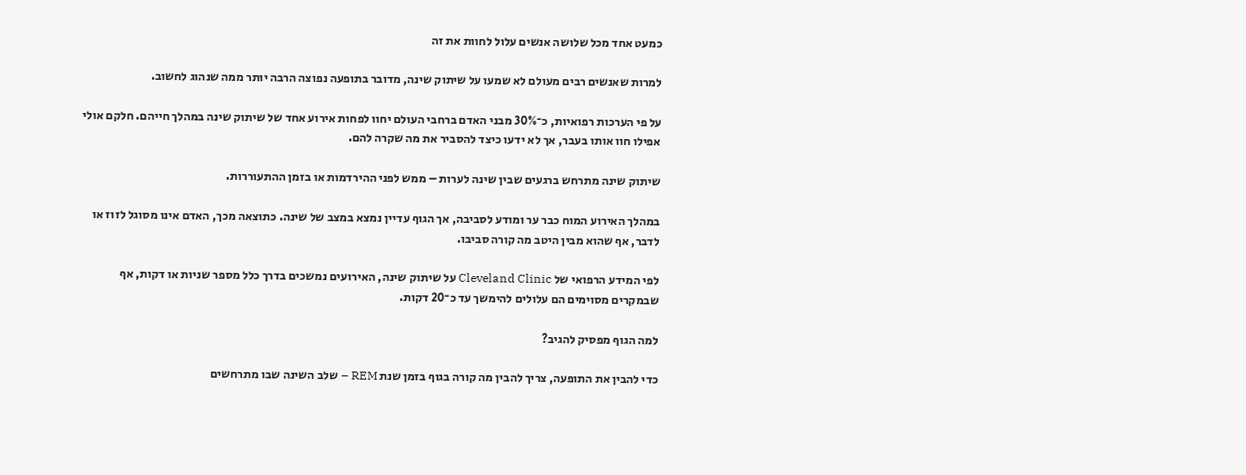כמעט אחד מכל שלושה אנשים עלול לחוות את זה

למרות שאנשים רבים מעולם לא שמעו על שיתוק שינה, מדובר בתופעה נפוצה הרבה יותר ממה שנהוג לחשוב.

על פי הערכות רפואיות, כ־30% מבני האדם ברחבי העולם יחוו לפחות אירוע אחד של שיתוק שינה במהלך חייהם. חלקם אולי אפילו חוו אותו בעבר, אך לא ידעו כיצד להסביר את מה שקרה להם.

שיתוק שינה מתרחש ברגעים שבין שינה לערות – ממש לפני ההירדמות או בזמן ההתעוררות.

במהלך האירוע המוח כבר ער ומודע לסביבה, אך הגוף עדיין נמצא במצב של שינה. כתוצאה מכך, האדם אינו מסוגל לזוז או לדבר, אף שהוא מבין היטב מה קורה סביבו.

לפי המידע הרפואי של Cleveland Clinic על שיתוק שינה, האירועים נמשכים בדרך כלל מספר שניות או דקות, אף שבמקרים מסוימים הם עלולים להימשך עד כ־20 דקות.

למה הגוף מפסיק להגיב?

כדי להבין את התופעה, צריך להבין מה קורה בגוף בזמן שנת REM – שלב השינה שבו מתרחשים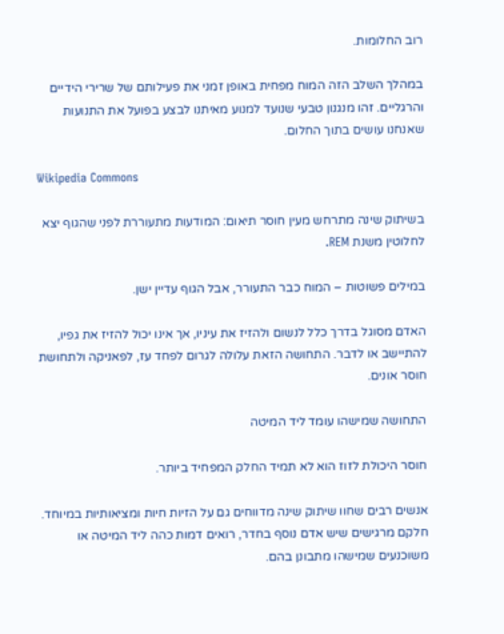רוב החלומות.

במהלך השלב הזה המוח מפחית באופן זמני את פעילותם של שרירי הידיים והרגליים. זהו מנגנון טבעי שנועד למנוע מאיתנו לבצע בפועל את התנועות שאנחנו עושים בתוך החלום.

Wikipedia Commons

בשיתוק שינה מתרחש מעין חוסר תיאום: המודעות מתעוררת לפני שהגוף יצא לחלוטין משנת REM.

במילים פשוטות – המוח כבר התעורר, אבל הגוף עדיין ישן.

האדם מסוגל בדרך כלל לנשום ולהזיז את עיניו, אך אינו יכול להזיז את גפיו, להתיישב או לדבר. התחושה הזאת עלולה לגרום לפחד עז, לפאניקה ולתחושת חוסר אונים.

התחושה שמישהו עומד ליד המיטה

חוסר היכולת לזוז הוא לא תמיד החלק המפחיד ביותר.

אנשים רבים שחוו שיתוק שינה מדווחים גם על הזיות חיות ומציאותיות במיוחד. חלקם מרגישים שיש אדם נוסף בחדר, רואים דמות כהה ליד המיטה או משוכנעים שמישהו מתבונן בהם.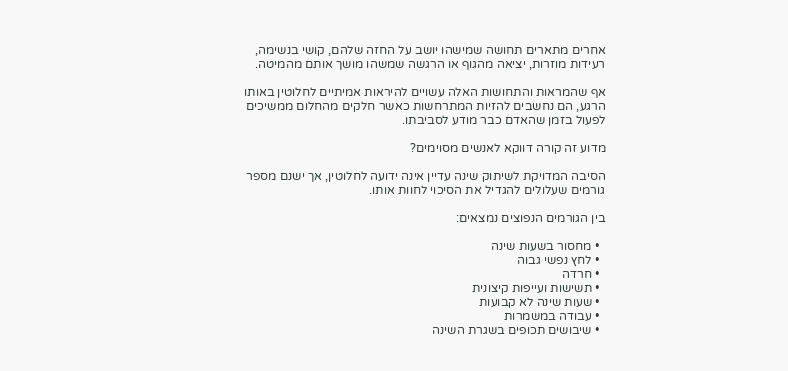אחרים מתארים תחושה שמישהו יושב על החזה שלהם, קושי בנשימה, רעידות מוזרות, יציאה מהגוף או הרגשה שמשהו מושך אותם מהמיטה.

אף שהמראות והתחושות האלה עשויים להיראות אמיתיים לחלוטין באותו הרגע, הם נחשבים להזיות המתרחשות כאשר חלקים מהחלום ממשיכים לפעול בזמן שהאדם כבר מודע לסביבתו.

מדוע זה קורה דווקא לאנשים מסוימים?

הסיבה המדויקת לשיתוק שינה עדיין אינה ידועה לחלוטין, אך ישנם מספר גורמים שעלולים להגדיל את הסיכוי לחוות אותו.

בין הגורמים הנפוצים נמצאים:

  • מחסור בשעות שינה
  • לחץ נפשי גבוה
  • חרדה
  • תשישות ועייפות קיצונית
  • שעות שינה לא קבועות
  • עבודה במשמרות
  • שיבושים תכופים בשגרת השינה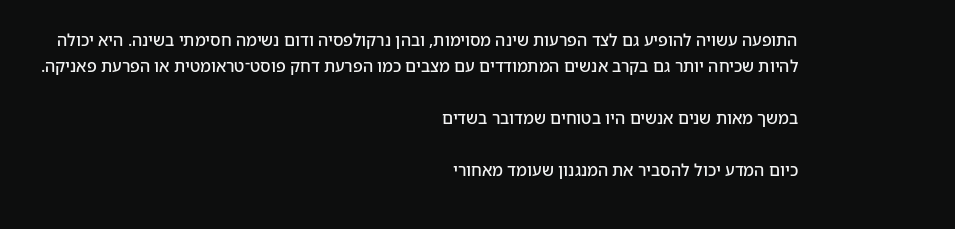התופעה עשויה להופיע גם לצד הפרעות שינה מסוימות, ובהן נרקולפסיה ודום נשימה חסימתי בשינה. היא יכולה להיות שכיחה יותר גם בקרב אנשים המתמודדים עם מצבים כמו הפרעת דחק פוסט־טראומטית או הפרעת פאניקה.

במשך מאות שנים אנשים היו בטוחים שמדובר בשדים

כיום המדע יכול להסביר את המנגנון שעומד מאחורי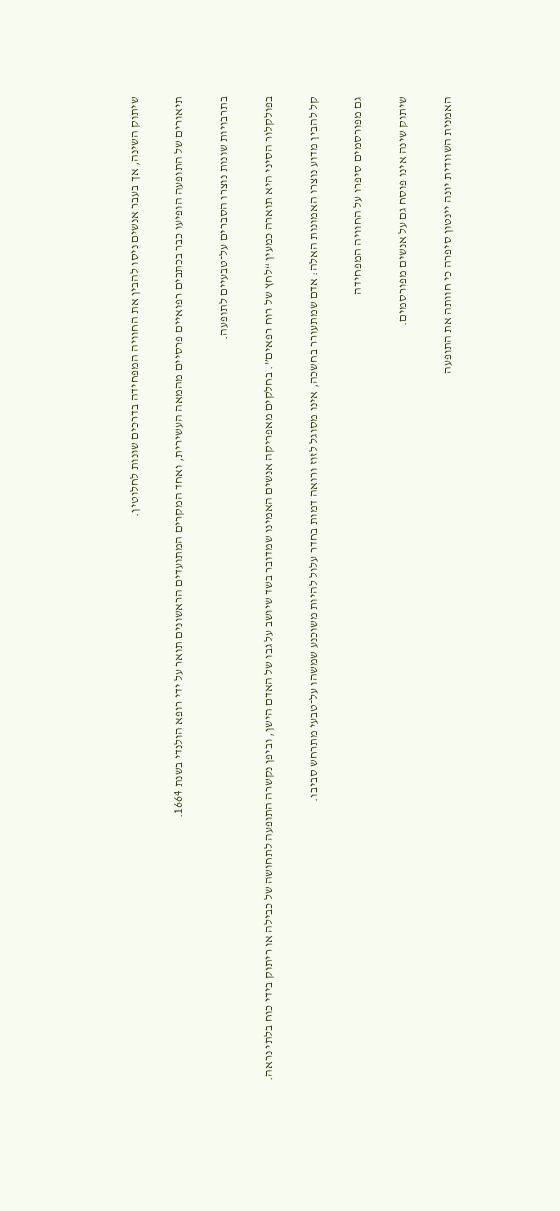שיתוק השינה, אך בעבר אנשים ניסו להבין את החוויה המפחידה בדרכים שונות לחלוטין.

תיאורים של התופעה הופיעו כבר בכתבים רפואיים פרסיים מהמאה העשירית, ואחד המקרים המתועדים הראשונים תואר על ידי רופא הולנדי בשנת 1664.

בתרבויות שונות נוצרו הסברים על־טבעיים לתופעה.

בפולקלור הסיני היא תוארה כמעין “לחץ של רוח רפאים”. בחלקים מאפריקה אנשים האמינו שמדובר בשד שיושב על גבו של האדם הישן, וביפן נקשרה התופעה לתחושה של כבילה או ריתוק בידי כוח בלתי נראה.

קל להבין מדוע נוצרו האמונות האלה: אדם שמתעורר בחשכה, אינו מסוגל לזוז ורואה דמות בחדר עלול להיות משוכנע שמשהו על־טבעי מתרחש סביבו.

גם מפורסמים סיפרו על החוויה המפחידה

שיתוק שינה אינו פוסח גם על אנשים מפורסמים.

האמנית השוודית יונה יינטון סיפרה כי חוותה את התופעה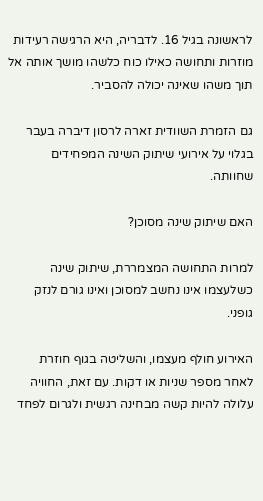לראשונה בגיל 16. לדבריה, היא הרגישה רעידות מוזרות ותחושה כאילו כוח כלשהו מושך אותה אל תוך משהו שאינה יכולה להסביר.

גם הזמרת השוודית זארה לרסון דיברה בעבר בגלוי על אירועי שיתוק השינה המפחידים שחוותה.

האם שיתוק שינה מסוכן?

למרות התחושה המצמררת, שיתוק שינה כשלעצמו אינו נחשב למסוכן ואינו גורם לנזק גופני.

האירוע חולף מעצמו, והשליטה בגוף חוזרת לאחר מספר שניות או דקות. עם זאת, החוויה עלולה להיות קשה מבחינה רגשית ולגרום לפחד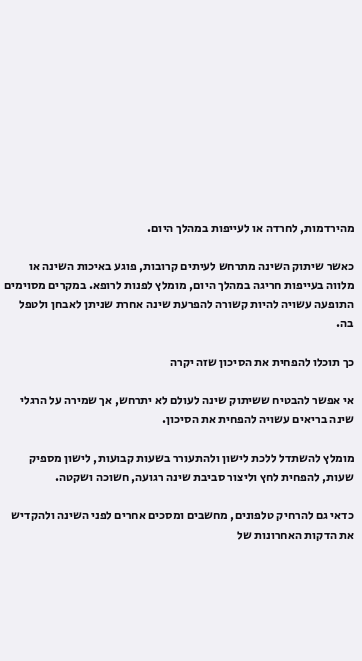מהירדמות, לחרדה או לעייפות במהלך היום.

כאשר שיתוק השינה מתרחש לעיתים קרובות, פוגע באיכות השינה או מלווה בעייפות חריגה במהלך היום, מומלץ לפנות לרופא. במקרים מסוימים התופעה עשויה להיות קשורה להפרעת שינה אחרת שניתן לאבחן ולטפל בה.

כך תוכלו להפחית את הסיכון שזה יקרה

אי אפשר להבטיח ששיתוק שינה לעולם לא יתרחש, אך שמירה על הרגלי שינה בריאים עשויה להפחית את הסיכון.

מומלץ להשתדל ללכת לישון ולהתעורר בשעות קבועות, לישון מספיק שעות, להפחית לחץ וליצור סביבת שינה רגועה, חשוכה ושקטה.

כדאי גם להרחיק טלפונים, מחשבים ומסכים אחרים לפני השינה ולהקדיש את הדקות האחרונות של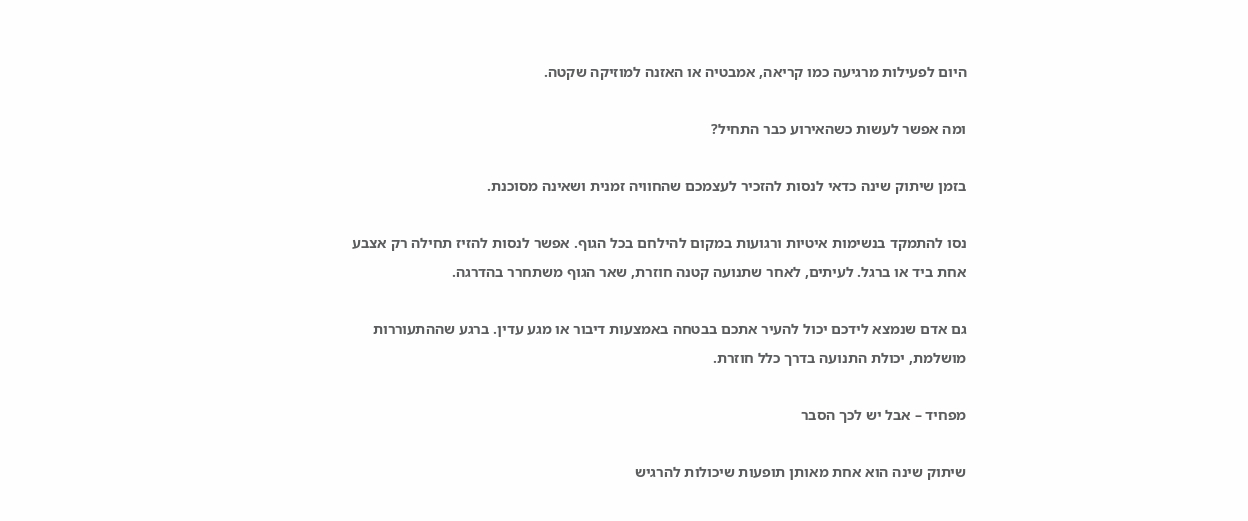היום לפעילות מרגיעה כמו קריאה, אמבטיה או האזנה למוזיקה שקטה.

ומה אפשר לעשות כשהאירוע כבר התחיל?

בזמן שיתוק שינה כדאי לנסות להזכיר לעצמכם שהחוויה זמנית ושאינה מסוכנת.

נסו להתמקד בנשימות איטיות ורגועות במקום להילחם בכל הגוף. אפשר לנסות להזיז תחילה רק אצבע אחת ביד או ברגל. לעיתים, לאחר שתנועה קטנה חוזרת, שאר הגוף משתחרר בהדרגה.

גם אדם שנמצא לידכם יכול להעיר אתכם בבטחה באמצעות דיבור או מגע עדין. ברגע שההתעוררות מושלמת, יכולת התנועה בדרך כלל חוזרת.

מפחיד – אבל יש לכך הסבר

שיתוק שינה הוא אחת מאותן תופעות שיכולות להרגיש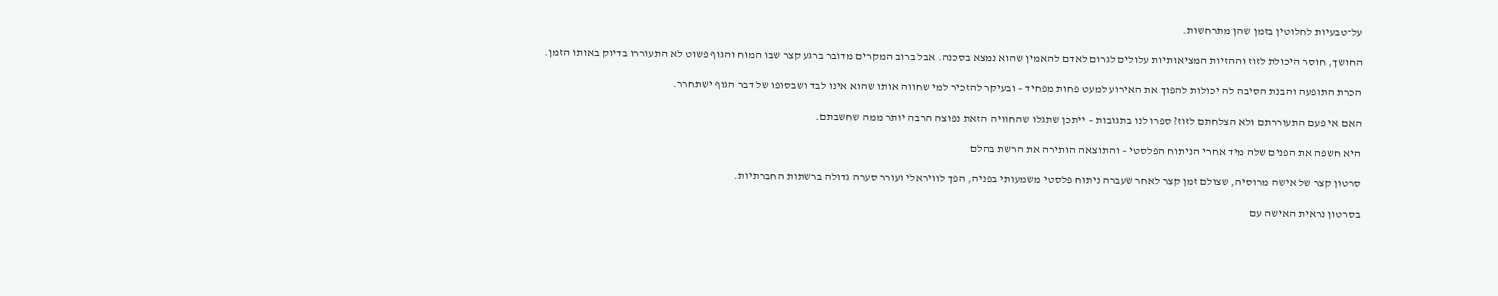על־טבעיות לחלוטין בזמן שהן מתרחשות.

החושך, חוסר היכולת לזוז וההזיות המציאותיות עלולים לגרום לאדם להאמין שהוא נמצא בסכנה. אבל ברוב המקרים מדובר ברגע קצר שבו המוח והגוף פשוט לא התעוררו בדיוק באותו הזמן.

הכרת התופעה והבנת הסיבה לה יכולות להפוך את האירוע למעט פחות מפחיד – ובעיקר להזכיר למי שחווה אותו שהוא אינו לבד ושבסופו של דבר הגוף ישתחרר.

האם אי פעם התעוררתם ולא הצלחתם לזוז? ספרו לנו בתגובות – ייתכן שתגלו שהחוויה הזאת נפוצה הרבה יותר ממה שחשבתם.

היא חשפה את הפנים שלה מיד אחרי הניתוח הפלסטי – והתוצאה הותירה את הרשת בהלם

סרטון קצר של אישה מרוסיה, שצולם זמן קצר לאחר שעברה ניתוח פלסטי משמעותי בפניה, הפך לוויראלי ועורר סערה גדולה ברשתות החברתיות.

בסרטון נראית האישה עם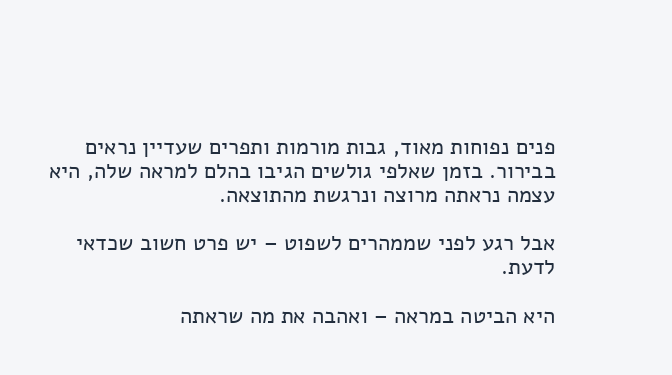פנים נפוחות מאוד, גבות מורמות ותפרים שעדיין נראים בבירור. בזמן שאלפי גולשים הגיבו בהלם למראה שלה, היא עצמה נראתה מרוצה ונרגשת מהתוצאה.

אבל רגע לפני שממהרים לשפוט – יש פרט חשוב שכדאי לדעת.

היא הביטה במראה – ואהבה את מה שראתה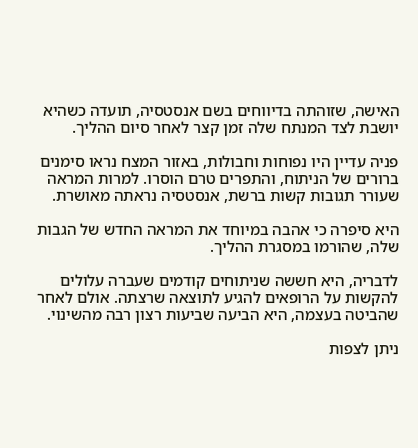האישה, שזוהתה בדיווחים בשם אנסטסיה, תועדה כשהיא יושבת לצד המנתח שלה זמן קצר לאחר סיום ההליך.

פניה עדיין היו נפוחות וחבולות, באזור המצח נראו סימנים ברורים של הניתוח, והתפרים טרם הוסרו. למרות המראה שעורר תגובות קשות ברשת, אנסטסיה נראתה מאושרת.

היא סיפרה כי אהבה במיוחד את המראה החדש של הגבות שלה, שהורמו במסגרת ההליך.

לדבריה, היא חששה שניתוחים קודמים שעברה עלולים להקשות על הרופאים להגיע לתוצאה שרצתה. אולם לאחר שהביטה בעצמה, היא הביעה שביעות רצון רבה מהשינוי.

ניתן לצפות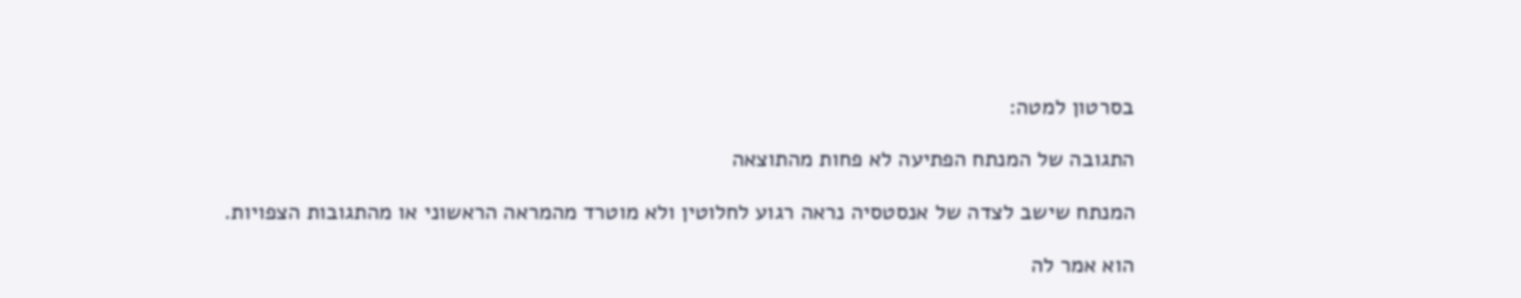בסרטון למטה:

התגובה של המנתח הפתיעה לא פחות מהתוצאה

המנתח שישב לצדה של אנסטסיה נראה רגוע לחלוטין ולא מוטרד מהמראה הראשוני או מהתגובות הצפויות.

הוא אמר לה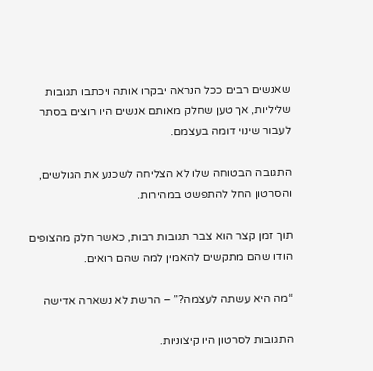שאנשים רבים ככל הנראה יבקרו אותה ויכתבו תגובות שליליות, אך טען שחלק מאותם אנשים היו רוצים בסתר לעבור שינוי דומה בעצמם.

התגובה הבטוחה שלו לא הצליחה לשכנע את הגולשים, והסרטון החל להתפשט במהירות.

תוך זמן קצר הוא צבר תגובות רבות, כאשר חלק מהצופים הודו שהם מתקשים להאמין למה שהם רואים.

“מה היא עשתה לעצמה?” – הרשת לא נשארה אדישה

התגובות לסרטון היו קיצוניות.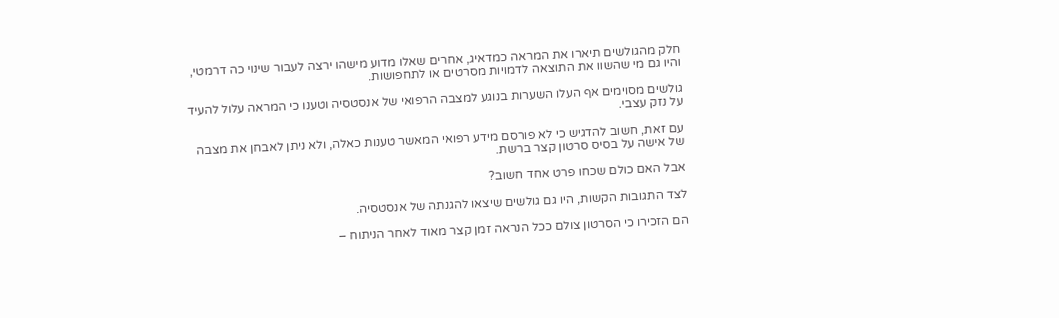חלק מהגולשים תיארו את המראה כמדאיג, אחרים שאלו מדוע מישהו ירצה לעבור שינוי כה דרמטי, והיו גם מי שהשוו את התוצאה לדמויות מסרטים או לתחפושות.

גולשים מסוימים אף העלו השערות בנוגע למצבה הרפואי של אנסטסיה וטענו כי המראה עלול להעיד על נזק עצבי.

עם זאת, חשוב להדגיש כי לא פורסם מידע רפואי המאשר טענות כאלה, ולא ניתן לאבחן את מצבה של אישה על בסיס סרטון קצר ברשת.

אבל האם כולם שכחו פרט אחד חשוב?

לצד התגובות הקשות, היו גם גולשים שיצאו להגנתה של אנסטסיה.

הם הזכירו כי הסרטון צולם ככל הנראה זמן קצר מאוד לאחר הניתוח –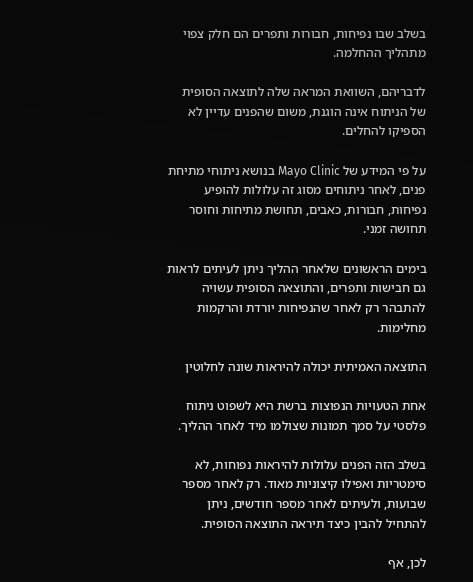בשלב שבו נפיחות, חבורות ותפרים הם חלק צפוי מתהליך ההחלמה.

לדבריהם, השוואת המראה שלה לתוצאה הסופית של הניתוח אינה הוגנת, משום שהפנים עדיין לא הספיקו להחלים.

על פי המידע של Mayo Clinic בנושא ניתוחי מתיחת פנים, לאחר ניתוחים מסוג זה עלולות להופיע נפיחות, חבורות, כאבים, תחושת מתיחות וחוסר תחושה זמני.

בימים הראשונים שלאחר ההליך ניתן לעיתים לראות גם חבישות ותפרים, והתוצאה הסופית עשויה להתבהר רק לאחר שהנפיחות יורדת והרקמות מחלימות.

התוצאה האמיתית יכולה להיראות שונה לחלוטין

אחת הטעויות הנפוצות ברשת היא לשפוט ניתוח פלסטי על סמך תמונות שצולמו מיד לאחר ההליך.

בשלב הזה הפנים עלולות להיראות נפוחות, לא סימטריות ואפילו קיצוניות מאוד. רק לאחר מספר שבועות, ולעיתים לאחר מספר חודשים, ניתן להתחיל להבין כיצד תיראה התוצאה הסופית.

לכן, אף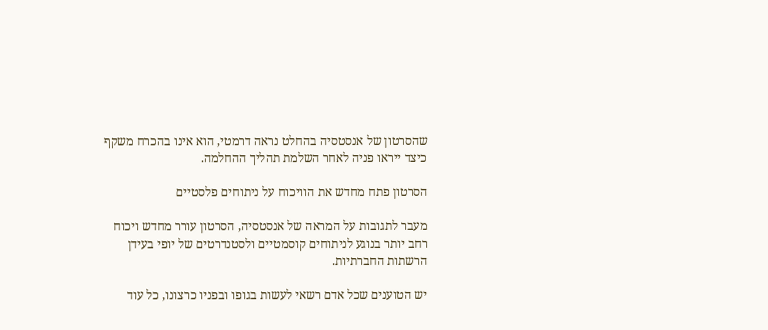שהסרטון של אנסטסיה בהחלט נראה דרמטי, הוא אינו בהכרח משקף כיצד ייראו פניה לאחר השלמת תהליך ההחלמה.

הסרטון פתח מחדש את הוויכוח על ניתוחים פלסטיים

מעבר לתגובות על המראה של אנסטסיה, הסרטון עורר מחדש ויכוח רחב יותר בנוגע לניתוחים קוסמטיים ולסטנדרטים של יופי בעידן הרשתות החברתיות.

יש הטוענים שכל אדם רשאי לעשות בגופו ובפניו כרצונו, כל עוד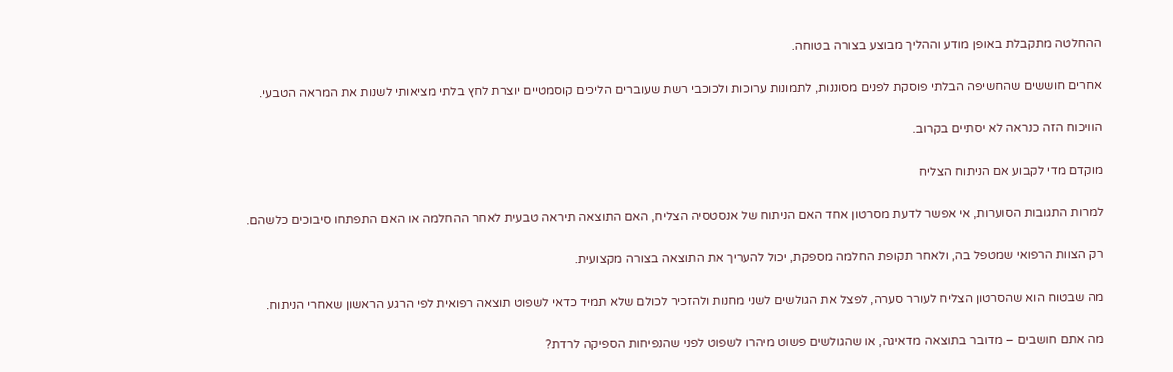ההחלטה מתקבלת באופן מודע וההליך מבוצע בצורה בטוחה.

אחרים חוששים שהחשיפה הבלתי פוסקת לפנים מסוננות, לתמונות ערוכות ולכוכבי רשת שעוברים הליכים קוסמטיים יוצרת לחץ בלתי מציאותי לשנות את המראה הטבעי.

הוויכוח הזה כנראה לא יסתיים בקרוב.

מוקדם מדי לקבוע אם הניתוח הצליח

למרות התגובות הסוערות, אי אפשר לדעת מסרטון אחד האם הניתוח של אנסטסיה הצליח, האם התוצאה תיראה טבעית לאחר ההחלמה או האם התפתחו סיבוכים כלשהם.

רק הצוות הרפואי שמטפל בה, ולאחר תקופת החלמה מספקת, יכול להעריך את התוצאה בצורה מקצועית.

מה שבטוח הוא שהסרטון הצליח לעורר סערה, לפצל את הגולשים לשני מחנות ולהזכיר לכולם שלא תמיד כדאי לשפוט תוצאה רפואית לפי הרגע הראשון שאחרי הניתוח.

מה אתם חושבים – מדובר בתוצאה מדאיגה, או שהגולשים פשוט מיהרו לשפוט לפני שהנפיחות הספיקה לרדת?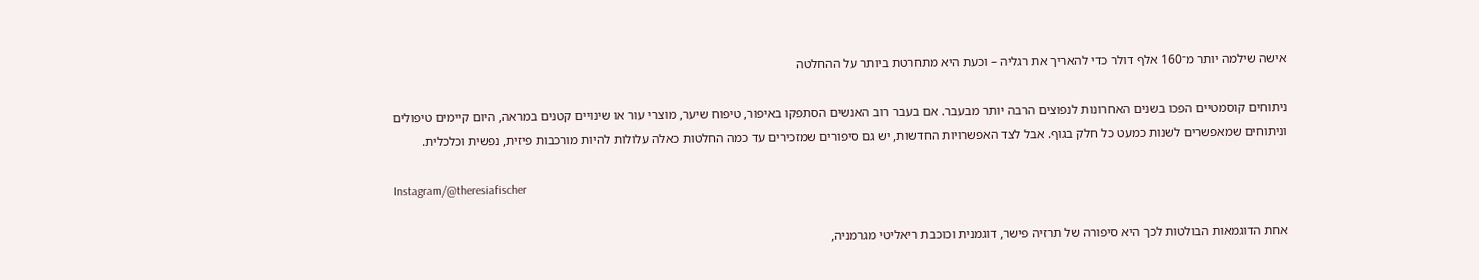אישה שילמה יותר מ־160 אלף דולר כדי להאריך את רגליה – וכעת היא מתחרטת ביותר על ההחלטה

ניתוחים קוסמטיים הפכו בשנים האחרונות לנפוצים הרבה יותר מבעבר. אם בעבר רוב האנשים הסתפקו באיפור, טיפוח שיער, מוצרי עור או שינויים קטנים במראה, היום קיימים טיפולים וניתוחים שמאפשרים לשנות כמעט כל חלק בגוף. אבל לצד האפשרויות החדשות, יש גם סיפורים שמזכירים עד כמה החלטות כאלה עלולות להיות מורכבות פיזית, נפשית וכלכלית.

Instagram/@theresiafischer

אחת הדוגמאות הבולטות לכך היא סיפורה של תרזיה פישר, דוגמנית וכוכבת ריאליטי מגרמניה,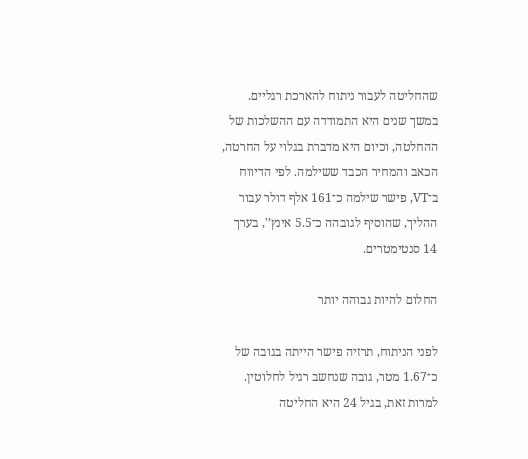שהחליטה לעבור ניתוח להארכת רגליים. במשך שנים היא התמודדה עם ההשלכות של ההחלטה, וכיום היא מדברת בגלוי על החרטה, הכאב והמחיר הכבד ששילמה. לפי הדיווח ב־VT, פישר שילמה כ־161 אלף דולר עבור ההליך, שהוסיף לגובהה כ־5.5 אינץ’', בערך 14 סנטימטרים.

החלום להיות גבוהה יותר

לפני הניתוח, תרזיה פישר הייתה בגובה של כ־1.67 מטר, גובה שנחשב רגיל לחלוטין. למרות זאת, בגיל 24 היא החליטה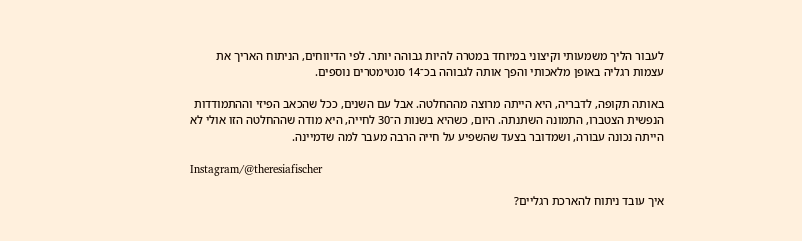לעבור הליך משמעותי וקיצוני במיוחד במטרה להיות גבוהה יותר. לפי הדיווחים, הניתוח האריך את עצמות רגליה באופן מלאכותי והפך אותה לגבוהה בכ־14 סנטימטרים נוספים.

באותה תקופה, לדבריה, היא הייתה מרוצה מההחלטה. אבל עם השנים, ככל שהכאב הפיזי וההתמודדות הנפשית הצטברו, התמונה השתנתה. היום, כשהיא בשנות ה־30 לחייה, היא מודה שההחלטה הזו אולי לא הייתה נכונה עבורה, ושמדובר בצעד שהשפיע על חייה הרבה מעבר למה שדמיינה.

Instagram/@theresiafischer

איך עובד ניתוח להארכת רגליים?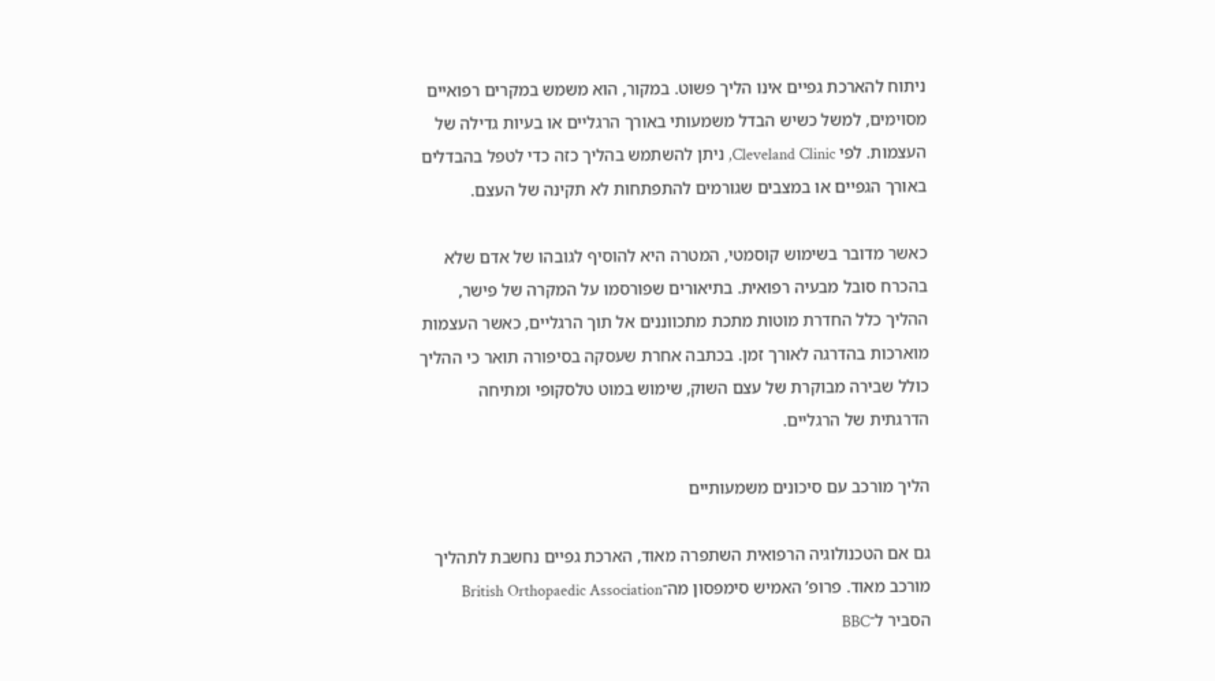ניתוח להארכת גפיים אינו הליך פשוט. במקור, הוא משמש במקרים רפואיים מסוימים, למשל כשיש הבדל משמעותי באורך הרגליים או בעיות גדילה של העצמות. לפי Cleveland Clinic, ניתן להשתמש בהליך כזה כדי לטפל בהבדלים באורך הגפיים או במצבים שגורמים להתפתחות לא תקינה של העצם.

כאשר מדובר בשימוש קוסמטי, המטרה היא להוסיף לגובהו של אדם שלא בהכרח סובל מבעיה רפואית. בתיאורים שפורסמו על המקרה של פישר, ההליך כלל החדרת מוטות מתכת מתכווננים אל תוך הרגליים, כאשר העצמות מוארכות בהדרגה לאורך זמן. בכתבה אחרת שעסקה בסיפורה תואר כי ההליך כולל שבירה מבוקרת של עצם השוק, שימוש במוט טלסקופי ומתיחה הדרגתית של הרגליים.

הליך מורכב עם סיכונים משמעותיים

גם אם הטכנולוגיה הרפואית השתפרה מאוד, הארכת גפיים נחשבת לתהליך מורכב מאוד. פרופ’ האמיש סימפסון מה־British Orthopaedic Association הסביר ל־BBC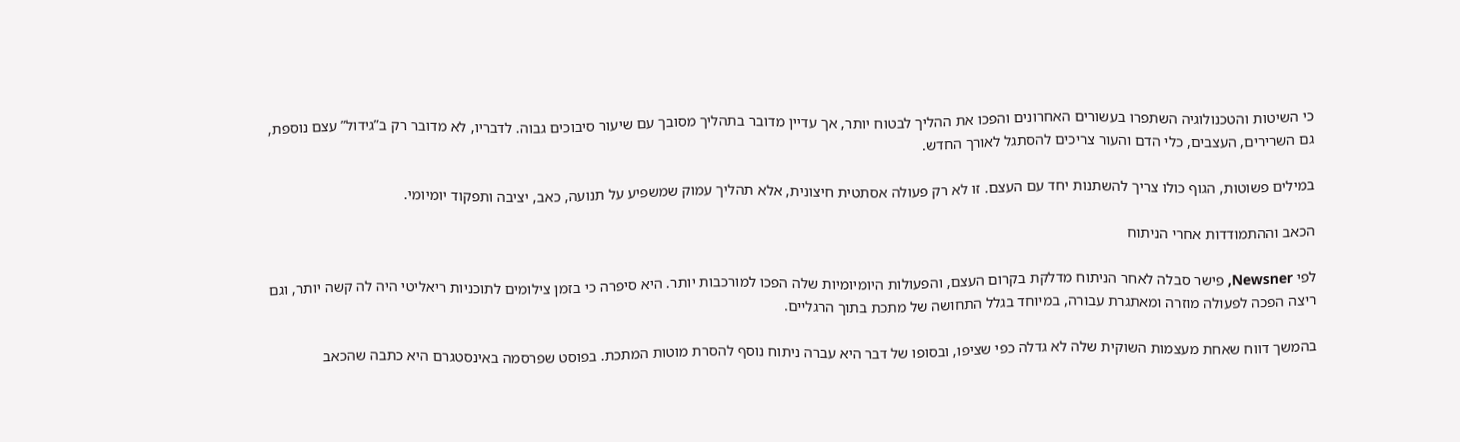כי השיטות והטכנולוגיה השתפרו בעשורים האחרונים והפכו את ההליך לבטוח יותר, אך עדיין מדובר בתהליך מסובך עם שיעור סיבוכים גבוה. לדבריו, לא מדובר רק ב”גידול” עצם נוספת, גם השרירים, העצבים, כלי הדם והעור צריכים להסתגל לאורך החדש.

במילים פשוטות, הגוף כולו צריך להשתנות יחד עם העצם. זו לא רק פעולה אסתטית חיצונית, אלא תהליך עמוק שמשפיע על תנועה, כאב, יציבה ותפקוד יומיומי.

הכאב וההתמודדות אחרי הניתוח

לפי Newsner, פישר סבלה לאחר הניתוח מדלקת בקרום העצם, והפעולות היומיומיות שלה הפכו למורכבות יותר. היא סיפרה כי בזמן צילומים לתוכניות ריאליטי היה לה קשה יותר, וגם ריצה הפכה לפעולה מוזרה ומאתגרת עבורה, במיוחד בגלל התחושה של מתכת בתוך הרגליים.

בהמשך דווח שאחת מעצמות השוקית שלה לא גדלה כפי שציפו, ובסופו של דבר היא עברה ניתוח נוסף להסרת מוטות המתכת. בפוסט שפרסמה באינסטגרם היא כתבה שהכאב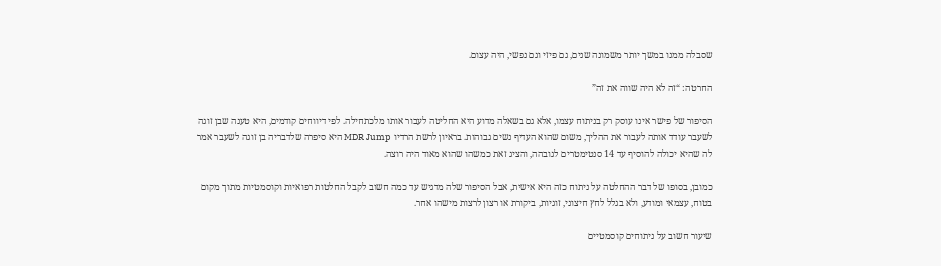שסבלה ממנו במשך יותר משמונה שנים, גם פיזי וגם נפשי, היה עצום.

החרטה: “זה לא היה שווה את זה”

הסיפור של פישר אינו עוסק רק בניתוח עצמו, אלא גם בשאלה מדוע היא החליטה לעבור אותו מלכתחילה. לפי דיווחים קודמים, היא טענה שבן זוגה לשעבר עודד אותה לעבור את ההליך, משום שהוא העדיף נשים גבוהות. בראיון לרשת הרדיו MDR Jump היא סיפרה שלדבריה בן זוגה לשעבר אמר לה שהיא יכולה להוסיף עד 14 סנטימטרים לגובהה, והציג זאת כמשהו שהוא מאוד היה רוצה.

כמובן, בסופו של דבר ההחלטה על ניתוח כזה היא אישית, אבל הסיפור שלה מדגיש עד כמה חשוב לקבל החלטות רפואיות וקוסמטיות מתוך מקום בטוח, עצמאי ומודע, ולא בגלל לחץ חיצוני, זוגיות, ביקורת או רצון לרצות מישהו אחר.

שיעור חשוב על ניתוחים קוסמטיים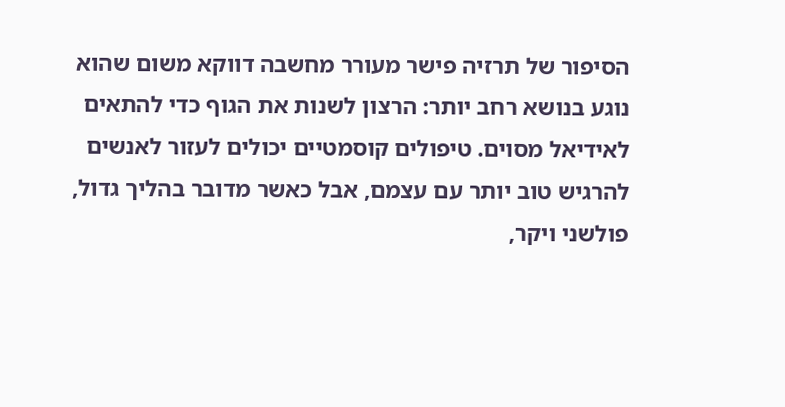הסיפור של תרזיה פישר מעורר מחשבה דווקא משום שהוא נוגע בנושא רחב יותר: הרצון לשנות את הגוף כדי להתאים לאידיאל מסוים. טיפולים קוסמטיים יכולים לעזור לאנשים להרגיש טוב יותר עם עצמם, אבל כאשר מדובר בהליך גדול, פולשני ויקר,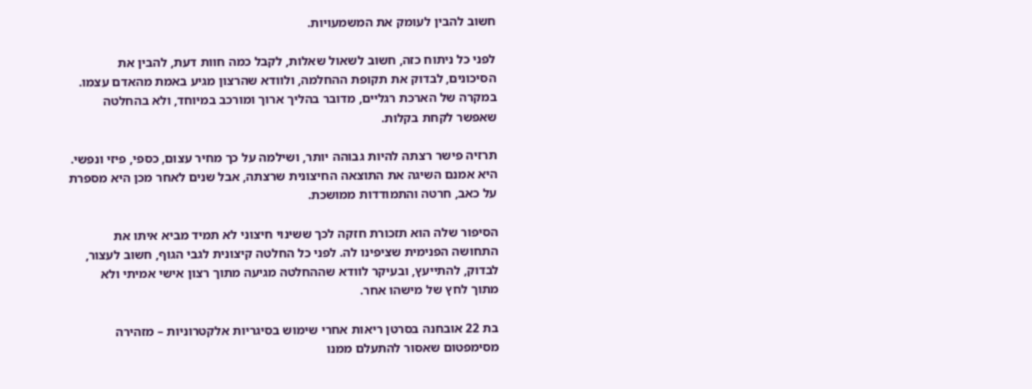חשוב להבין לעומק את המשמעויות.

לפני כל ניתוח כזה, חשוב לשאול שאלות, לקבל כמה חוות דעת, להבין את הסיכונים, לבדוק את תקופת ההחלמה, ולוודא שהרצון מגיע באמת מהאדם עצמו. במקרה של הארכת רגליים, מדובר בהליך ארוך ומורכב במיוחד, ולא בהחלטה שאפשר לקחת בקלות.

תרזיה פישר רצתה להיות גבוהה יותר, ושילמה על כך מחיר עצום, כספי, פיזי ונפשי. היא אמנם השיגה את התוצאה החיצונית שרצתה, אבל שנים לאחר מכן היא מספרת על כאב, חרטה והתמודדות ממושכת.

הסיפור שלה הוא תזכורת חזקה לכך ששינוי חיצוני לא תמיד מביא איתו את התחושה הפנימית שציפינו לה. לפני כל החלטה קיצונית לגבי הגוף, חשוב לעצור, לבדוק, להתייעץ, ובעיקר לוודא שההחלטה מגיעה מתוך רצון אישי אמיתי ולא מתוך לחץ של מישהו אחר.

בת 22 אובחנה בסרטן ריאות אחרי שימוש בסיגריות אלקטרוניות – מזהירה מסימפטום שאסור להתעלם ממנו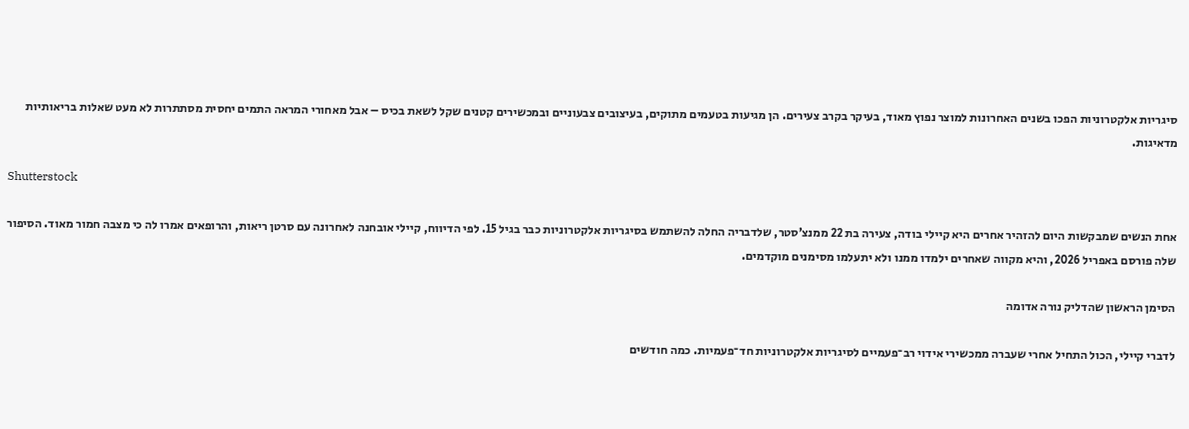סיגריות אלקטרוניות הפכו בשנים האחרונות למוצר נפוץ מאוד, בעיקר בקרב צעירים. הן מגיעות בטעמים מתוקים, בעיצובים צבעוניים ובמכשירים קטנים שקל לשאת בכיס – אבל מאחורי המראה התמים יחסית מסתתרות לא מעט שאלות בריאותיות מדאיגות.

Shutterstock

אחת הנשים שמבקשות היום להזהיר אחרים היא קיילי בודה, צעירה בת 22 ממנצ’סטר, שלדבריה החלה להשתמש בסיגריות אלקטרוניות כבר בגיל 15. לפי הדיווח, קיילי אובחנה לאחרונה עם סרטן ריאות, והרופאים אמרו לה כי מצבה חמור מאוד. הסיפור שלה פורסם באפריל 2026, והיא מקווה שאחרים ילמדו ממנו ולא יתעלמו מסימנים מוקדמים.

הסימן הראשון שהדליק נורה אדומה

לדברי קיילי, הכול התחיל אחרי שעברה ממכשירי אידוי רב־פעמיים לסיגריות אלקטרוניות חד־פעמיות. כמה חודשים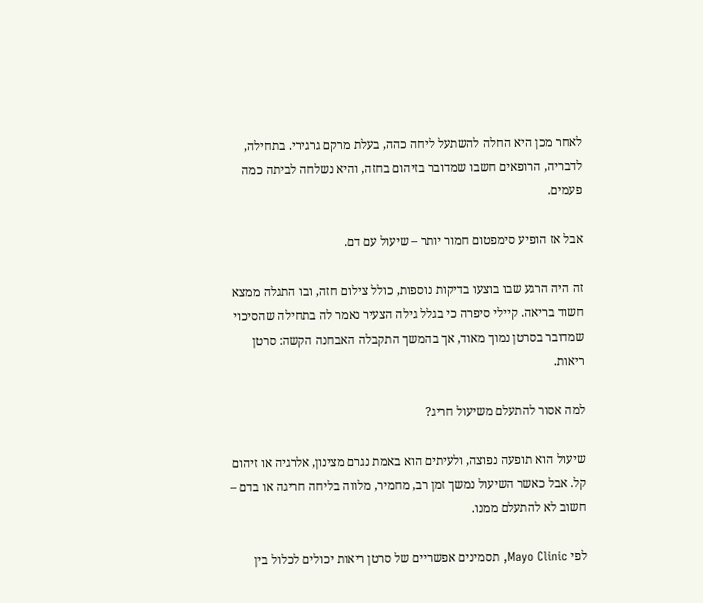לאחר מכן היא החלה להשתעל ליחה כהה, בעלת מרקם גרגירי. בתחילה, לדבריה, הרופאים חשבו שמדובר בזיהום בחזה, והיא נשלחה לביתה כמה פעמים.

אבל אז הופיע סימפטום חמור יותר – שיעול עם דם.

זה היה הרגע שבו בוצעו בדיקות נוספות, כולל צילום חזה, ובו התגלה ממצא חשוד בריאה. קיילי סיפרה כי בגלל גילה הצעיר נאמר לה בתחילה שהסיכוי שמדובר בסרטן נמוך מאוד, אך בהמשך התקבלה האבחנה הקשה: סרטן ריאות.

למה אסור להתעלם משיעול חריג?

שיעול הוא תופעה נפוצה, ולעיתים הוא באמת נגרם מצינון, אלרגיה או זיהום קל. אבל כאשר השיעול נמשך זמן רב, מחמיר, מלווה בליחה חריגה או בדם – חשוב לא להתעלם ממנו.

לפי Mayo Clinic, תסמינים אפשריים של סרטן ריאות יכולים לכלול בין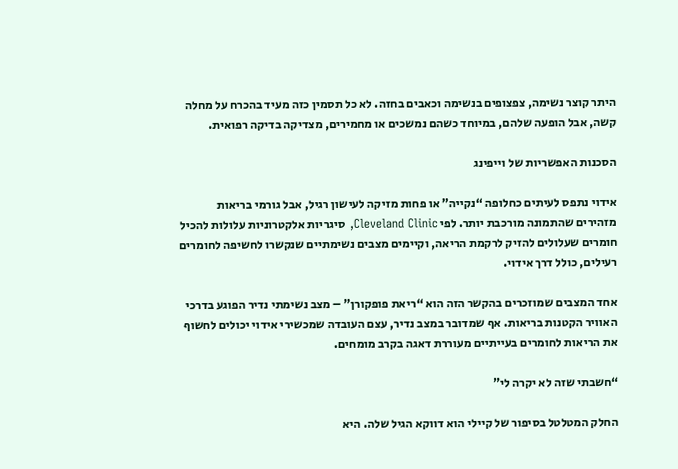היתר קוצר נשימה, צפצופים בנשימה וכאבים בחזה. לא כל תסמין כזה מעיד בהכרח על מחלה קשה, אבל הופעה שלהם, במיוחד כשהם נמשכים או מחמירים, מצדיקה בדיקה רפואית.

הסכנות האפשריות של וייפינג

אידוי נתפס לעיתים כחלופה “נקייה” או פחות מזיקה לעישון רגיל, אבל גורמי בריאות מזהירים שהתמונה מורכבת יותר. לפי Cleveland Clinic, סיגריות אלקטרוניות עלולות להכיל חומרים שעלולים להזיק לרקמת הריאה, וקיימים מצבים נשימתיים שנקשרו לחשיפה לחומרים רעילים, כולל דרך אידוי.

אחד המצבים שמוזכרים בהקשר הזה הוא “ריאת פופקורן” – מצב נשימתי נדיר הפוגע בדרכי האוויר הקטנות בריאות. אף שמדובר במצב נדיר, עצם העובדה שמכשירי אידוי יכולים לחשוף את הריאות לחומרים בעייתיים מעוררת דאגה בקרב מומחים.

“חשבתי שזה לא יקרה לי”

החלק המטלטל בסיפור של קיילי הוא דווקא הגיל שלה. היא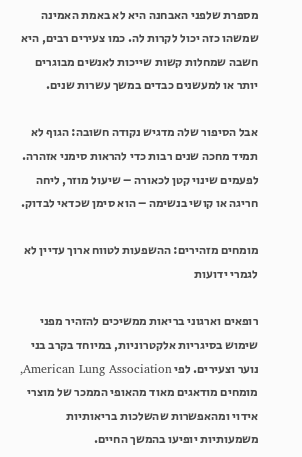מספרת שלפני האבחנה היא לא באמת האמינה שמשהו כזה יכול לקרות לה. כמו צעירים רבים, היא חשבה שמחלות קשות שייכות לאנשים מבוגרים יותר או למעשנים כבדים במשך עשרות שנים.

אבל הסיפור שלה מדגיש נקודה חשובה: הגוף לא תמיד מחכה שנים רבות כדי להראות סימני אזהרה. לפעמים שינוי קטן לכאורה – שיעול מוזר, ליחה חריגה או קושי בנשימה – הוא סימן שכדאי לבדוק.

מומחים מזהירים: ההשפעות לטווח ארוך עדיין לא לגמרי ידועות

רופאים וארגוני בריאות ממשיכים להזהיר מפני שימוש בסיגריות אלקטרוניות, במיוחד בקרב בני נוער וצעירים. לפי American Lung Association, מומחים מודאגים מאוד מהאופי הממכר של מוצרי אידוי ומהאפשרות שהשלכות בריאותיות משמעותיות יופיעו בהמשך החיים.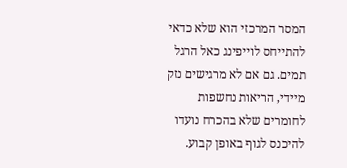המסר המרכזי הוא שלא כדאי להתייחס לוייפינג כאל הרגל תמים. גם אם לא מרגישים נזק מיידי, הריאות נחשפות לחומרים שלא בהכרח נועדו להיכנס לגוף באופן קבוע.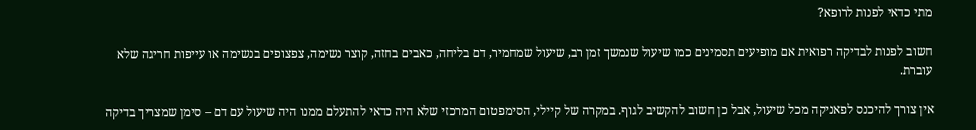מתי כדאי לפנות לרופא?

חשוב לפנות לבדיקה רפואית אם מופיעים תסמינים כמו שיעול שנמשך זמן רב, שיעול שמחמיר, דם בליחה, כאבים בחזה, קוצר נשימה, צפצופים בנשימה או עייפות חריגה שלא עוברת.

אין צורך להיכנס לפאניקה מכל שיעול, אבל כן חשוב להקשיב לגוף. במקרה של קיילי, הסימפטום המרכזי שלא היה כדאי להתעלם ממנו היה שיעול עם דם – סימן שמצריך בדיקה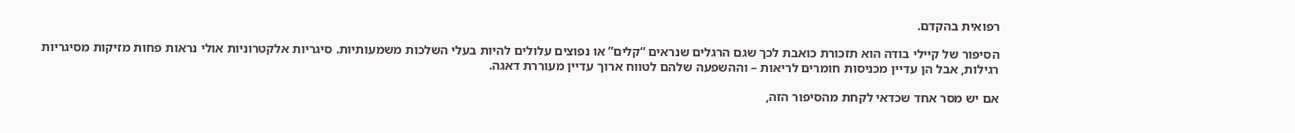רפואית בהקדם.

הסיפור של קיילי בודה הוא תזכורת כואבת לכך שגם הרגלים שנראים “קלים” או נפוצים עלולים להיות בעלי השלכות משמעותיות. סיגריות אלקטרוניות אולי נראות פחות מזיקות מסיגריות רגילות, אבל הן עדיין מכניסות חומרים לריאות – וההשפעה שלהם לטווח ארוך עדיין מעוררת דאגה.

אם יש מסר אחד שכדאי לקחת מהסיפור הזה,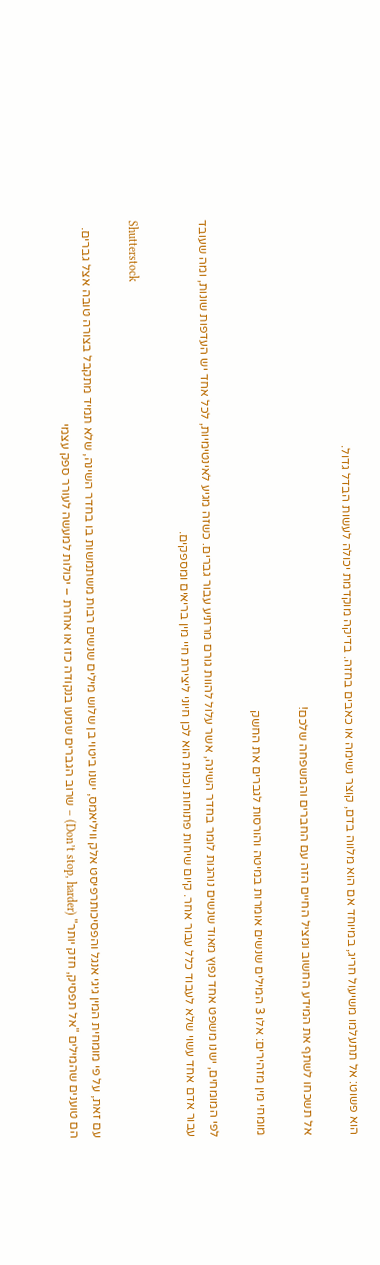הוא פשוט: אל תתעלמו משיעול חריג, במיוחד אם הוא מלווה בדם, קוצר נשימה או כאבים בחזה. בדיקה מוקדמת יכולה לעשות הבדל גדול.

אל תשכחו לשתף את המידע החשוב ומציל החיים הזה עם החברים והמשפחה שלכם!

מומחי מין מזהירים: אלו 3 המילים שנשים אומרות במיטה והורסות לגברים את החשק

לפי המומחים, ישנו משפט אחד נפוץ מאוד שנשים נוהגות לומר בחדר השינה, אשר עלול להוות גורם מרתיע עבור גברים. כשזה מגיע לאינטימיות, לכל אחד יש העדפות שונות, ומה שעובד עבור אדם אחד עשוי שלא לעבוד כלל עבור אחר. קיום שיחות פתוחות וכנות הוא לכן חיוני ליצירת חיי מין בריאים ומספקים.

Shutterstock

עם זאת, על פי מומחית המין גיגי אנגל והפסיכותרפיסט אלק וויליאמס, ישנו ביטוי בן שלוש מילים שנשים רבות משתמשות בו בחדר השינה, שלא תמיד מתקבל בצורה טובה אצל גברים. הם טוענים שהמילים "אל תפסיק, חזק יותר" (Don’t stop, harder) – שרוב הגברים שמעו בנקודה כזו או אחרת – יכולות למעשה לעורר ספק עצמי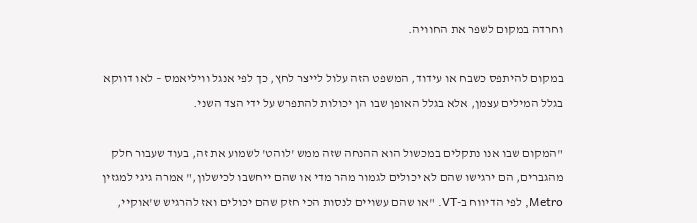וחרדה במקום לשפר את החוויה.

במקום להיתפס כשבח או עידוד, המשפט הזה עלול לייצר לחץ, כך לפי אנגל וויליאמס – לאו דווקא בגלל המילים עצמן, אלא בגלל האופן שבו הן יכולות להתפרש על ידי הצד השני.

"המקום שבו אנו נתקלים במכשול הוא ההנחה שזה ממש 'לוהט' לשמוע את זה, בעוד שעבור חלק מהגברים, הם ירגישו שהם לא יכולים לגמור מהר מדי או שהם ייחשבו לכישלון," אמרה גיגי למגזין Metro, לפי הדיווח ב-VT. "או שהם עשויים לנסות הכי חזק שהם יכולים ואז להרגיש ש'אוקיי,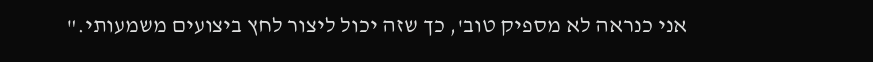אני כנראה לא מספיק טוב', כך שזה יכול ליצור לחץ ביצועים משמעותי."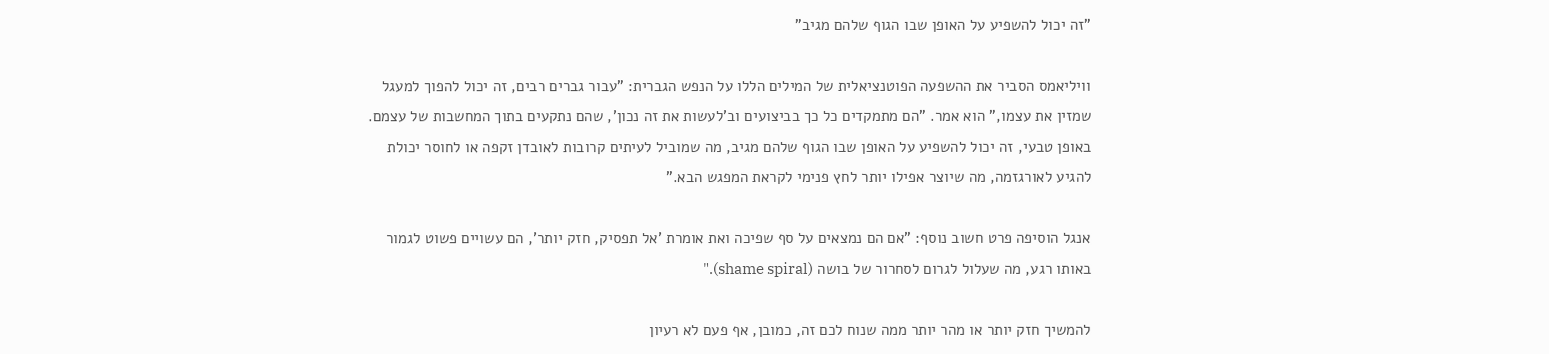"זה יכול להשפיע על האופן שבו הגוף שלהם מגיב"

וויליאמס הסביר את ההשפעה הפוטנציאלית של המילים הללו על הנפש הגברית: "עבור גברים רבים, זה יכול להפוך למעגל שמזין את עצמו," הוא אמר. "הם מתמקדים כל כך בביצועים וב'לעשות את זה נכון', שהם נתקעים בתוך המחשבות של עצמם. באופן טבעי, זה יכול להשפיע על האופן שבו הגוף שלהם מגיב, מה שמוביל לעיתים קרובות לאובדן זקפה או לחוסר יכולת להגיע לאורגזמה, מה שיוצר אפילו יותר לחץ פנימי לקראת המפגש הבא."

אנגל הוסיפה פרט חשוב נוסף: "אם הם נמצאים על סף שפיכה ואת אומרת 'אל תפסיק, חזק יותר', הם עשויים פשוט לגמור באותו רגע, מה שעלול לגרום לסחרור של בושה (shame spiral)."

להמשיך חזק יותר או מהר יותר ממה שנוח לכם זה, כמובן, אף פעם לא רעיון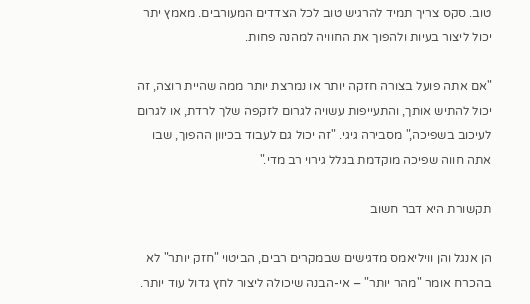טוב. סקס צריך תמיד להרגיש טוב לכל הצדדים המעורבים. מאמץ יתר יכול ליצור בעיות ולהפוך את החוויה למהנה פחות.

"אם אתה פועל בצורה חזקה יותר או נמרצת יותר ממה שהיית רוצה, זה יכול להתיש אותך, והתעייפות עשויה לגרום לזקפה שלך לרדת, או לגרום לעיכוב בשפיכה," מסבירה גיגי. "זה יכול גם לעבוד בכיוון ההפוך, שבו אתה חווה שפיכה מוקדמת בגלל גירוי רב מדי."

תקשורת היא דבר חשוב

הן אנגל והן וויליאמס מדגישים שבמקרים רבים, הביטוי "חזק יותר" לא בהכרח אומר "מהר יותר" – אי-הבנה שיכולה ליצור לחץ גדול עוד יותר.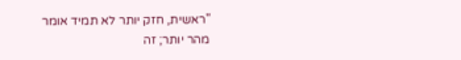"ראשית, חזק יותר לא תמיד אומר מהר יותר; זה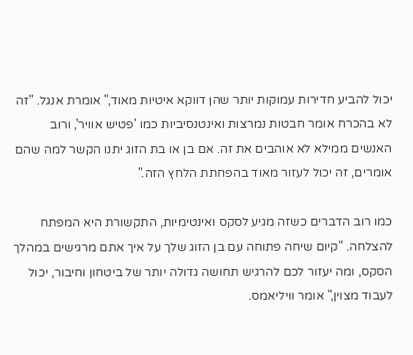יכול להביע חדירות עמוקות יותר שהן דווקא איטיות מאוד," אומרת אנגל. "זה לא בהכרח אומר חבטות נמרצות ואינטנסיביות כמו 'פטיש אוויר', ורוב האנשים ממילא לא אוהבים את זה. אם בן או בת הזוג יתנו הקשר למה שהם אומרים, זה יכול לעזור מאוד בהפחתת הלחץ הזה."

כמו רוב הדברים כשזה מגיע לסקס ואינטימיות, התקשורת היא המפתח להצלחה. "קיום שיחה פתוחה עם בן הזוג שלך על איך אתם מרגישים במהלך הסקס, ומה יעזור לכם להרגיש תחושה גדולה יותר של ביטחון וחיבור, יכול לעבוד מצוין," אומר וויליאמס.